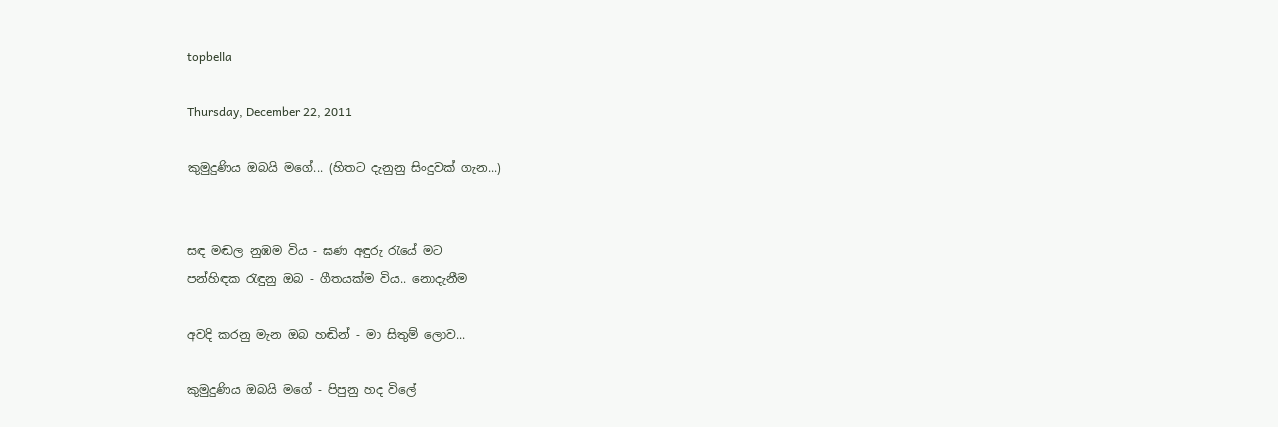topbella

Thursday, December 22, 2011

කුමුදුණිය ඔබයි මගේ... (හිතට දැනුනු සිංදුවක් ගැන...)


සඳ මඬල නුඹම විය - ඝණ අඳුරු රැයේ මට
පන්හිඳක රැඳුනු ඔබ - ගීතයක්ම විය.. නොදැනීම

අවදි කරනු මැන ඔබ හඬින් - මා සිතුම් ලොව...

කුමුදුණිය ඔබයි මගේ - පිපුනු හද විලේ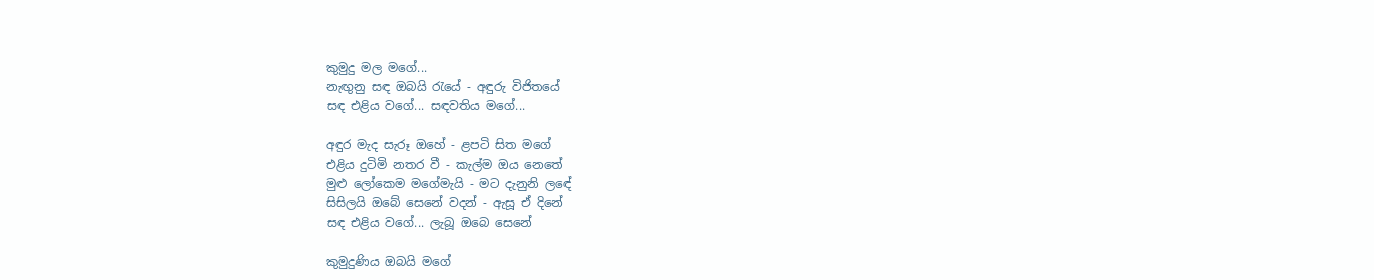කුමුදු මල මගේ...
නැඟුනු සඳ ඔබයි රැයේ - අඳුරු විජිතයේ
සඳ එළිය වගේ... සඳවතිය මගේ...

අඳුර මැද සැරූ ඔහේ - ළපටි සිත මගේ
එළිය දුටිමි නතර වී - කැල්ම ඔය නෙතේ
මුළු ලෝකෙම මගේමැයි - මට දැනුනි ලඳේ
සිසිලයි ඔබේ සෙනේ වදන් - ඇසූ ඒ දිනේ
සඳ එළිය වගේ... ලැබූ ඔබෙ සෙනේ

කුමුදුණිය ඔබයි මගේ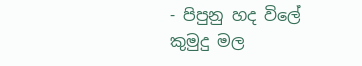- පිපුනු හද විලේ
කුමුදු මල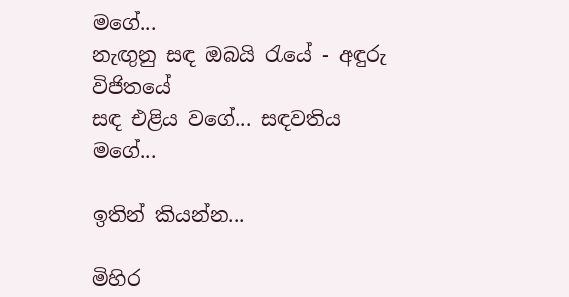මගේ...
නැඟුනු සඳ ඔබයි රැයේ - අඳුරු විජිතයේ
සඳ එළිය වගේ... සඳවතිය මගේ...

ඉතින් කියන්න...

මිහිර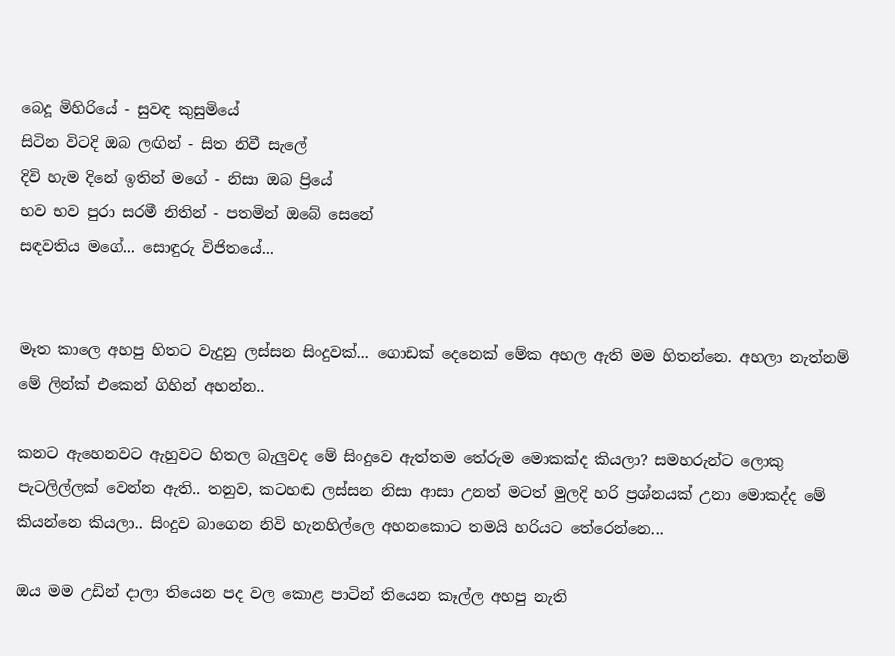බෙදූ මිහිරියේ - සුවඳ කුසුමියේ
සිටින විටදි ඔබ ලඟින් - සිත නිවී සැලේ
දිවි හැම දිනේ ඉතින් මගේ - නිසා ඔබ ප්‍රියේ
භව භව පුරා සරමී නිතින් - පතමින් ඔබේ සෙනේ
සඳවතිය මගේ... සොඳුරු විජිතයේ...


මෑත කාලෙ අහපු හිතට වැදුනු ලස්සන සිංදුවක්... ගොඩක් දෙනෙක් මේක අහල ඇති මම හිතන්නෙ. අහලා නැත්නම් මේ ලින්ක් එකෙන් ගිහින් අහන්න..

කනට ඇහෙනවට ඇහුවට හිතල බැලුවද මේ සිංදුවෙ ඇත්තම තේරුම මොකක්ද කියලා? සමහරුන්ට ලොකු පැටලිල්ලක් වෙන්න ඇති.. තනුව, කටහඬ ලස්සන නිසා ආසා උනත් මටත් මුලදි හරි ප්‍රශ්නයක් උනා මොකද්ද මේ කියන්නෙ කියලා.. සිංදුව බාගෙන නිවි හැනහිල්ලෙ අහනකොට තමයි හරියට තේරෙන්නෙ...

ඔය මම උඩින් දාලා තියෙන පද වල කොළ පාටින් තියෙන කෑල්ල අහපු නැති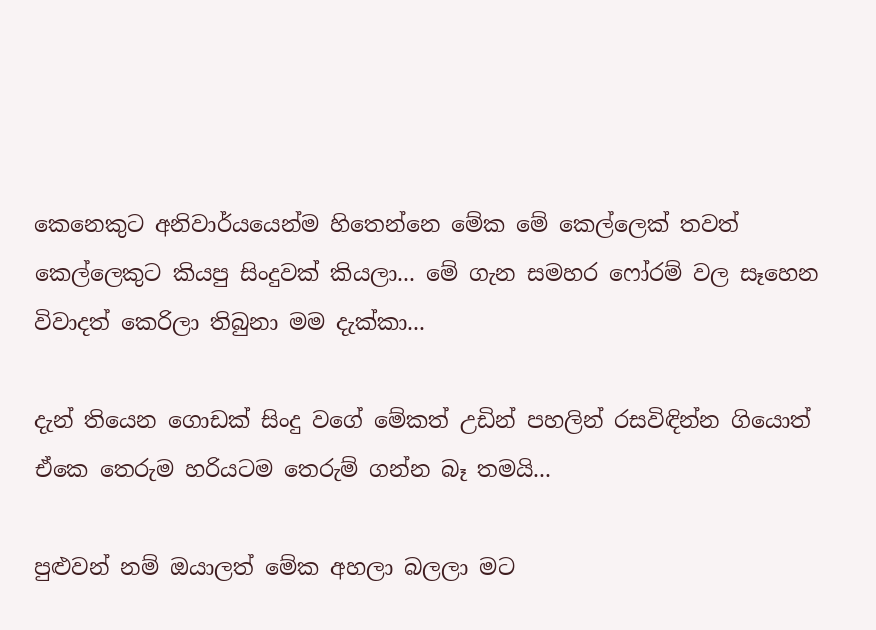කෙනෙකුට අනිවාර්යයෙන්ම හිතෙන්නෙ මේක මේ කෙල්ලෙක් තවත් කෙල්ලෙකුට කියපු සිංදුවක් කියලා... මේ ගැන සමහර ෆෝරම් වල සෑහෙන විවාදත් කෙරිලා තිබුනා මම දැක්කා...

දැන් තියෙන ගොඩක් සිංදු වගේ මේකත් උඩින් පහලින් රසවිඳින්න ගියොත් ඒකෙ තෙරුම හරියටම තෙරුම් ගන්න බෑ තමයි...

පුළුවන් නම් ඔයාලත් මේක අහලා බලලා මට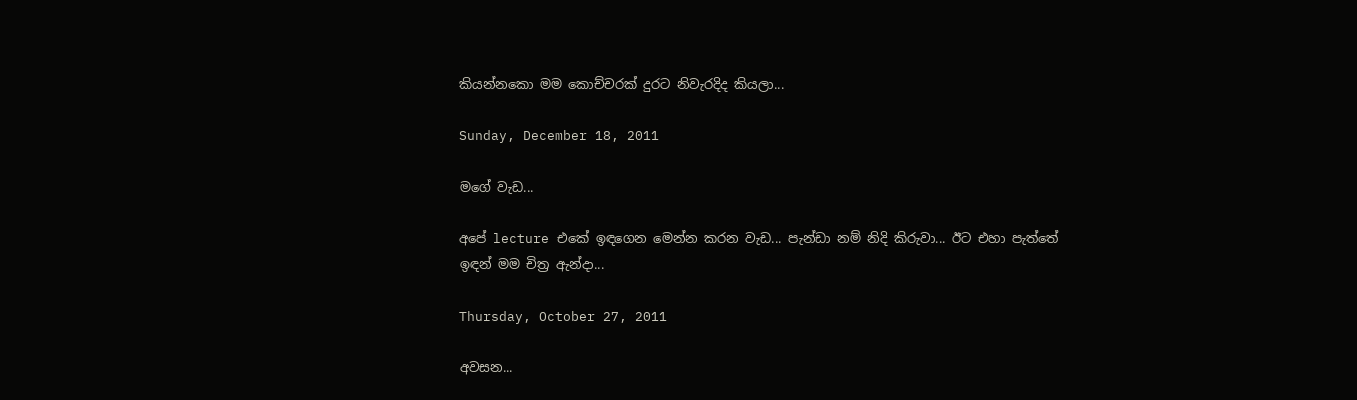කියන්නකො මම කොච්චරක් දුරට නිවැරදිද කියලා...

Sunday, December 18, 2011

මගේ වැඩ...

අපේ lecture එකේ ඉඳගෙන මෙන්න කරන වැඩ... පැන්ඩා නම් නිදි කිරුවා... ඊට එහා පැත්තේ ඉඳන් මම චිත්‍ර ඇන්දා...

Thursday, October 27, 2011

අවසන...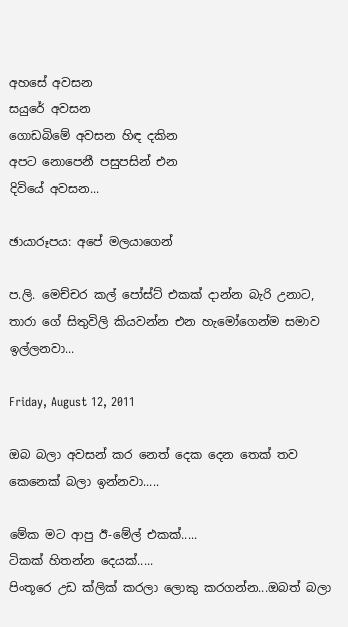අහසේ අවසන
සයුරේ අවසන
ගොඩබිමේ අවසන හිඳ දකින
අපට නොපෙනී පසුපසින් එන
දිවියේ අවසන...

ඡායාරූපය: අපේ මලයාගෙන්

ප.ලි. මෙච්චර කල් පෝස්ට් එකක් දාන්න බැරි උනාට, තාරා ගේ සිතුවිලි කියවන්න එන හැමෝගෙන්ම සමාව ඉල්ලනවා...

Friday, August 12, 2011

ඔබ බලා අවසන් කර නෙත් දෙක දෙන තෙක් තව කෙනෙක් බලා ඉන්නවා.....

මේක මට ආපු ඊ-මේල් එකක්.....
ටිකක් හිතන්න දෙයක්.....
පිංතූරෙ උඩ ක්ලික් කරලා ලොකු කරගන්න...ඔබත් බලා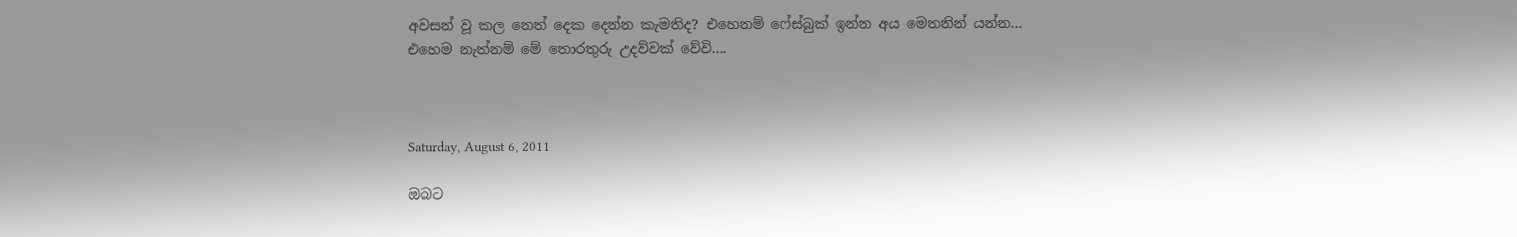අවසන් වූ කල නෙත් දෙක දෙන්න කැමතිද? එහෙනම් ෆේස්බුක් ඉන්න අය මෙතනින් යන්න...
එහෙම නැත්නම් මේ තොරතුරු උදව්වක් වේවි....



Saturday, August 6, 2011

ඔබට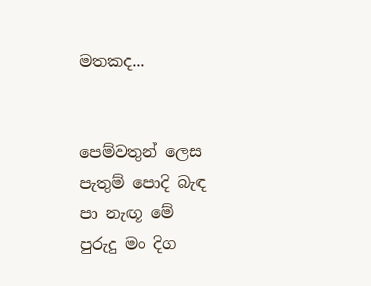මතකද...


පෙම්වතුන් ලෙස
පැතුම් පොදි බැඳ
පා නැඟූ මේ
පුරුදු මං දිග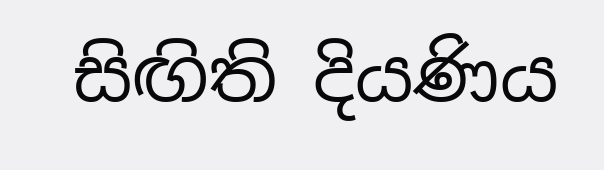සිඟිති දියණිය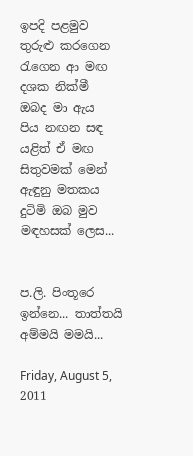ඉපදි පළමුව
තුරුළු කරගෙන
රැගෙන ආ මඟ
දශක නික්මී
ඔබද මා ඇය
පිය නඟන සඳ
යළිත් ඒ මඟ
සිතුවමක් මෙන්
ඇඳුනු මතකය
දුටිමි ඔබ මුව
මඳහසක් ලෙස...


ප.ලි. පිංතූරෙ ඉන්නෙ... තාත්තයි අම්මයි මමයි...

Friday, August 5, 2011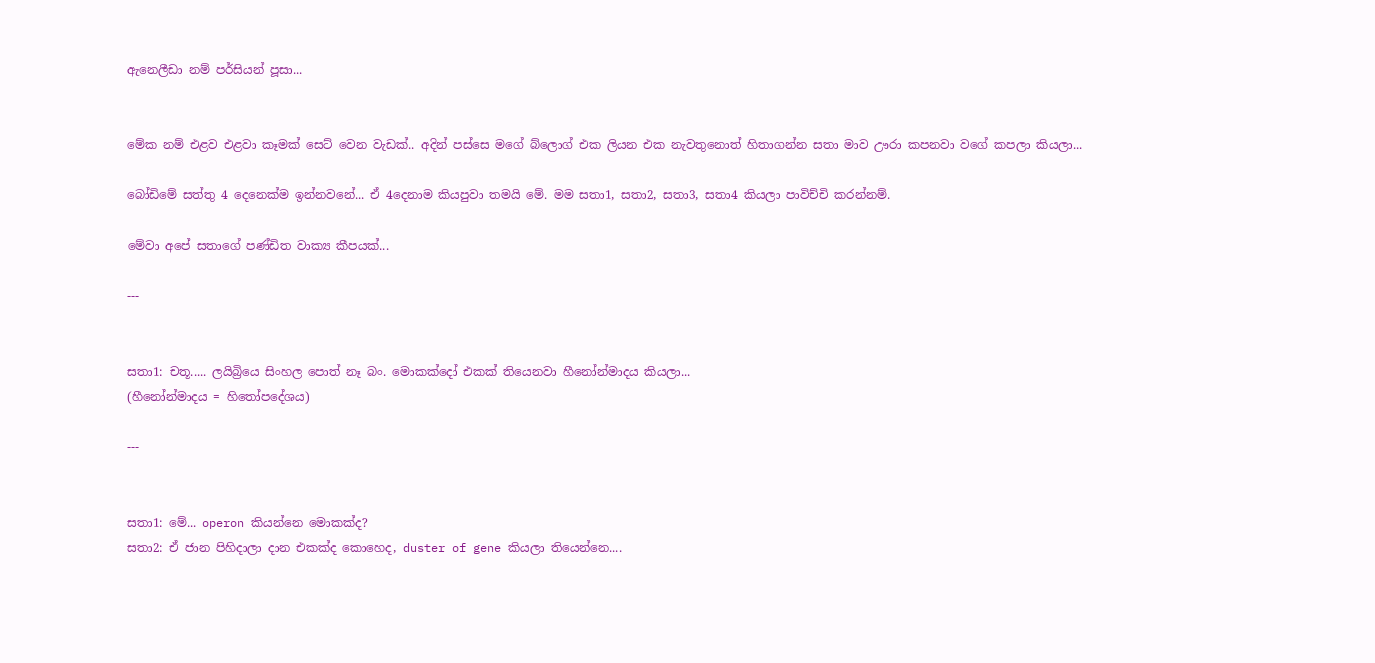ඇනෙලීඩා නම් පර්සියන් පූසා...


මේක නම් එළව එළවා කෑමක් සෙට් වෙන වැඩක්.. අදින් පස්සෙ මගේ බ්ලොග් එක ලියන එක නැවතුනොත් හිතාගන්න සතා මාව ඌරා කපනවා වගේ කපලා කියලා...

බෝඩිමේ සත්තු 4 දෙනෙක්ම ඉන්නවනේ... ඒ 4දෙනාම කියපුවා තමයි මේ. මම සතා1, සතා2, සතා3, සතා4 කියලා පාවිච්චි කරන්නම්.

මේවා අපේ සතාගේ පණ්ඩිත වාක්‍ය කීපයක්...

---


සතා1: චතූ..... ලයිබ්‍රියෙ සිංහල පොත් නෑ බං. මොකක්දෝ එකක් තියෙනවා හීනෝන්මාදය කියලා...
(හීනෝන්මාදය = හිතෝපදේශය)

---


සතා1: මේ... operon කියන්නෙ මොකක්ද?
සතා2: ඒ ජාන පිහිදාලා දාන එකක්ද කොහෙද, duster of gene කියලා තියෙන්නෙ....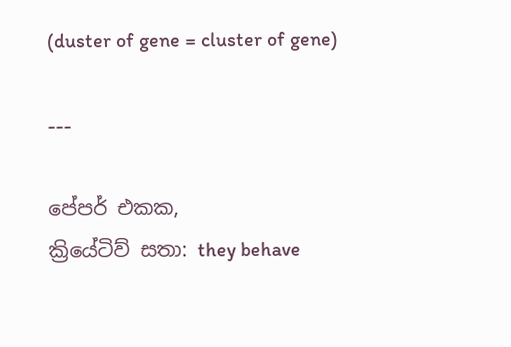(duster of gene = cluster of gene)

---

පේපර් එකක,
ක්‍රියේටිව් සතා: they behave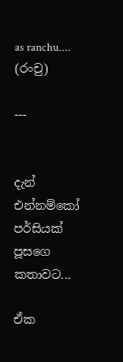as ranchu.... (රංචු)

---


දැන් එන්නම්කෝ පර්සියක් පූසගෙ කතාවට...

ඒක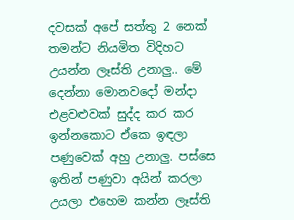දවසක් අපේ සත්තු 2 නෙක් තමන්ට නියමිත විදිහට උයන්න ලෑස්ති උනාලු.. මේ දෙන්නා මොනවදෝ මන්දා එළවළුවක් සුද්ද කර කර ඉන්නකොට ඒකෙ ඉඳලා පණුවෙක් අහු උනාලු. පස්සෙ ඉතින් පණුවා අයින් කරලා උයලා එහෙම කන්න ලෑස්ති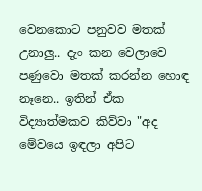වෙනකොට පනුවව මතක් උනාලු.. දැං කන වෙලාවෙ පණුවො මතක් කරන්න හොඳ නෑනෙ.. ඉතින් ඒක විද්‍යාත්මකව කිව්වා "අද මේවයෙ ඉඳලා අපිට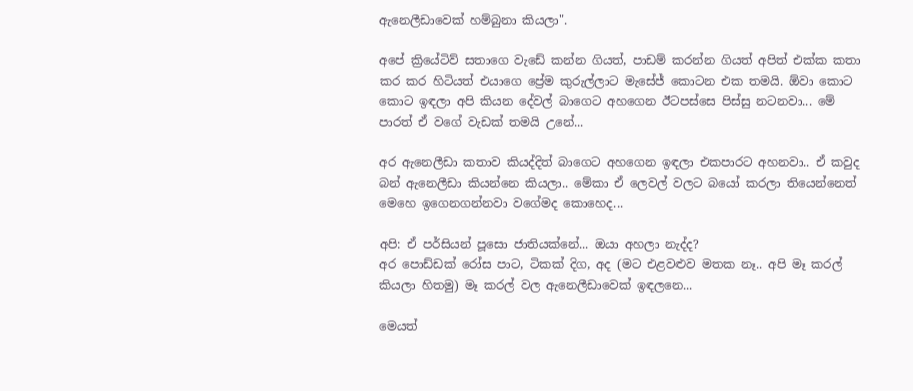ඇනෙලීඩාවෙක් හම්බුනා කියලා".

අපේ ක්‍රියේටිව් සතාගෙ වැඩේ කන්න ගියත්, පාඩම් කරන්න ගියත් අපිත් එක්ක කතා කර කර හිටියත් එයාගෙ ප්‍රේම කුරුල්ලාට මැසේජ් කොටන එක තමයි. ඕවා කොට කොට ඉඳලා අපි කියන දේවල් බාගෙට අහගෙන ඊටපස්සෙ පිස්සු නටනවා... මේ පාරත් ඒ වගේ වැඩක් තමයි උනේ...

අර ඇනෙලීඩා කතාව කියද්දිත් බාගෙට අහගෙන ඉඳලා එකපාරට අහනවා.. ඒ කවුද බන් ඇනෙලීඩා කියන්නෙ කියලා.. මේකා ඒ ලෙවල් වලට බයෝ කරලා තියෙන්නෙත් මෙහෙ ඉගෙනගන්නවා වගේමද කොහෙද...

අපි: ඒ පර්සියන් පූසො ජාතියක්නේ... ඔයා අහලා නැද්ද?
අර පොඩ්ඩක් රෝස පාට, ටිකක් දිග, අද (මට එළවළුව මතක නෑ.. අපි මෑ කරල් කියලා හිතමු) මෑ කරල් වල ඇනෙලීඩාවෙක් ඉඳලනෙ...

මෙයත්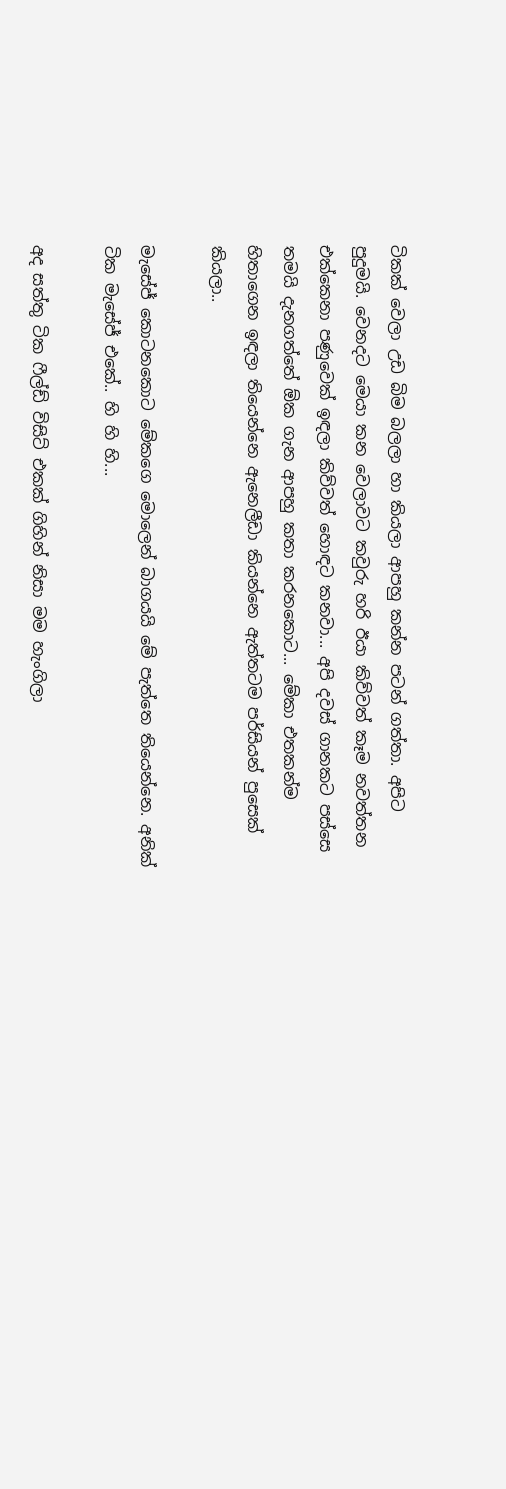ටිකක් වෙලා උඩ බිම බලලා හා කියලා ආපහු කන්න පටන් ගත්තා. අපිට පුදුමයි. වෙනදට මෙයා කන වෙලාවට කවුරු හරි ඊයා කිව්වත් කෑම නවත්තන එක්කෙනා පණුවෙක් ඉඳලා කිව්වත් හොඳට කනවා... අපි දවස් ගානකට පස්සෙ තමයි දැනගත්තේ ඕක ගැන ආපහු කතා කරනකොට... මේකා එතකන්ම හිතාගෙන ඉඳලා තියෙන්නෙ ඇනෙලීඩා කියන්නෙ ඇත්තටම පර්සියන් පුසෙක් කියලා..

මැසේජ් කොටනකොට මේකගෙ මොලෙන් බාගයයි මේ පැත්තෙ තියෙන්නෙ. අනික් ටික මැසේජ් එකේ.. හි හි හි...

අද සත්තු ටික ෆීල්ඩ් විසිට් එකක් ගිහින් නිසා මම හැංගිලා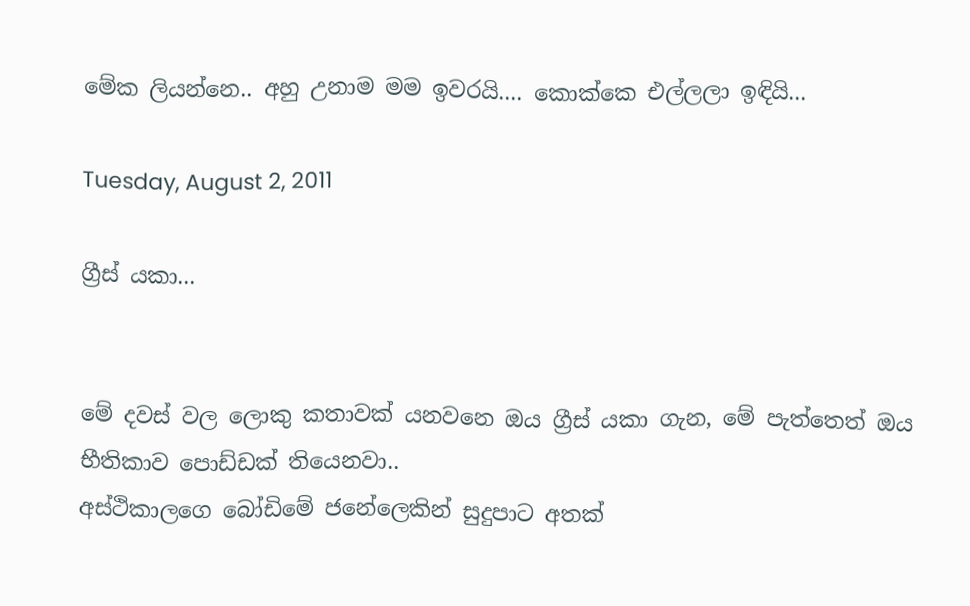මේක ලියන්නෙ.. අහු උනාම මම ඉවරයි.... කොක්කෙ එල්ලලා ඉඳියි...

Tuesday, August 2, 2011

ග්‍රීස් යකා...


මේ දවස් වල ලොකු කතාවක් යනවනෙ ඔය ග්‍රීස් යකා ගැන, මේ පැත්තෙත් ඔය භීතිකාව පොඩ්ඩක් තියෙනවා..
අස්ථිකාලගෙ බෝඩිමේ ජනේලෙකින් සුදුපාට අතක්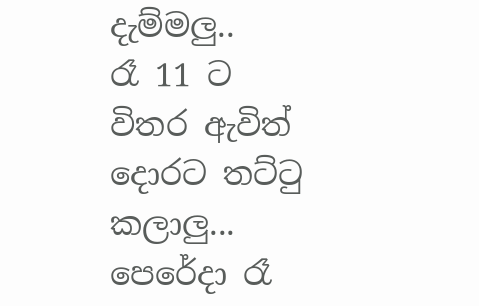දැම්මලු..
රෑ 11 ට විතර ඇවිත් දොරට තට්ටු කලාලු...
පෙරේදා රෑ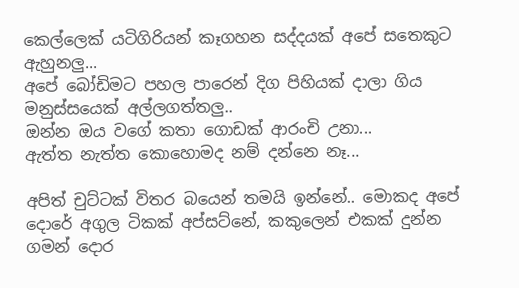කෙල්ලෙක් යටිගිරියන් කෑගහන සද්දයක් අපේ සතෙකුට ඇහුනලු...
අපේ බෝඩිමට පහල පාරෙන් දිග පිහියක් දාලා ගිය මනුස්සයෙක් අල්ලගත්තලු..
ඔන්න ඔය වගේ කතා ගොඩක් ආරංචි උනා...
ඇත්ත නැත්ත කොහොමද නම් දන්නෙ නෑ...

අපිත් චුට්ටක් විතර බයෙන් තමයි ඉන්නේ.. මොකද අපේ දොරේ අගුල ටිකක් අප්සට්නේ, කකුලෙන් එකක් දුන්න ගමන් දොර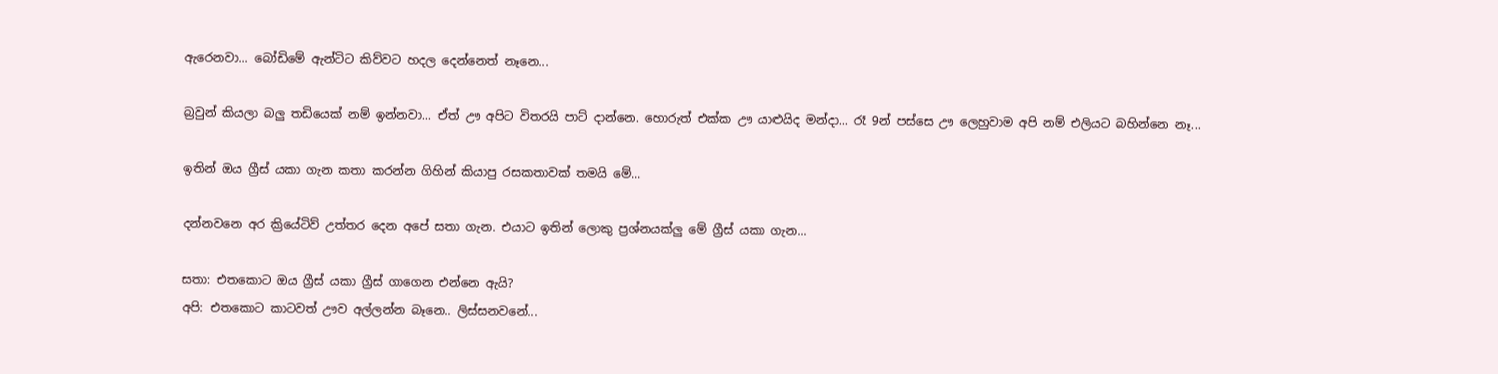ඇරෙනවා... බෝඩිමේ ඇන්ටිට කිව්වට හදල දෙන්නෙත් නෑනෙ...

බ්‍රවුන් කියලා බලු තඩියෙක් නම් ඉන්නවා... ඒත් ඌ අපිට විතරයි පාට් දාන්නෙ. හොරුත් එක්ක ඌ යාළුයිද මන්දා... රෑ 9න් පස්සෙ ඌ ලෙහුවාම අපි නම් එලියට බහින්නෙ නෑ...

ඉතින් ඔය ග්‍රීස් යකා ගැන කතා කරන්න ගිහින් කියාපු රසකතාවක් තමයි මේ...

දන්නවනෙ අර ක්‍රියේටිව් උත්තර දෙන අපේ සතා ගැන. එයාට ඉතින් ලොකු ප්‍රශ්නයක්ලු මේ ග්‍රීස් යකා ගැන...

සතා: එතකොට ඔය ග්‍රීස් යකා ග්‍රීස් ගාගෙන එන්නෙ ඇයි?
අපි: එතකොට කාටවත් ඌව අල්ලන්න බෑනෙ.. ලිස්සනවනේ...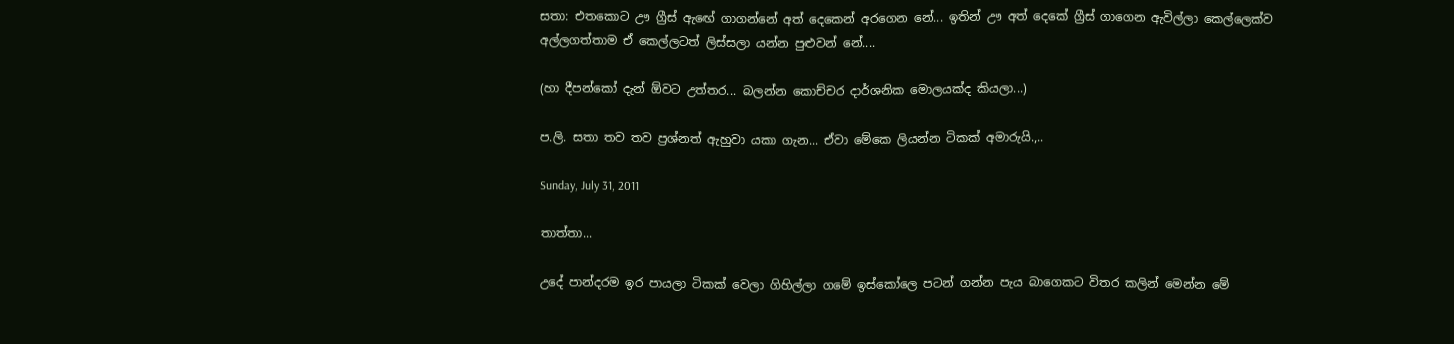සතා: එතකොට ඌ ග්‍රීස් ඇඟේ ගාගන්නේ අත් දෙකෙන් අරගෙන නේ... ඉතින් ඌ අත් දෙකේ ග්‍රීස් ගාගෙන ඇවිල්ලා කෙල්ලෙක්ව අල්ලගත්තාම ඒ කෙල්ලටත් ලිස්සලා යන්න පුළුවන් නේ....

(හා දීපන්කෝ දැන් ඕවට උත්තර... බලන්න කොච්චර දාර්ශනික මොලයක්ද කියලා...)

ප.ලි. සතා තව තව ප්‍රශ්නත් ඇහුවා යකා ගැන... ඒවා මේකෙ ලියන්න ටිකක් අමාරුයි.,..

Sunday, July 31, 2011

තාත්තා...

උදේ පාන්ද‍රම ඉර පායලා ටිකක් වෙලා ගිහිල්ලා ගමේ ඉස්කෝලෙ පටන් ගන්න පැය බාගෙකට විතර කලින් මෙන්න මේ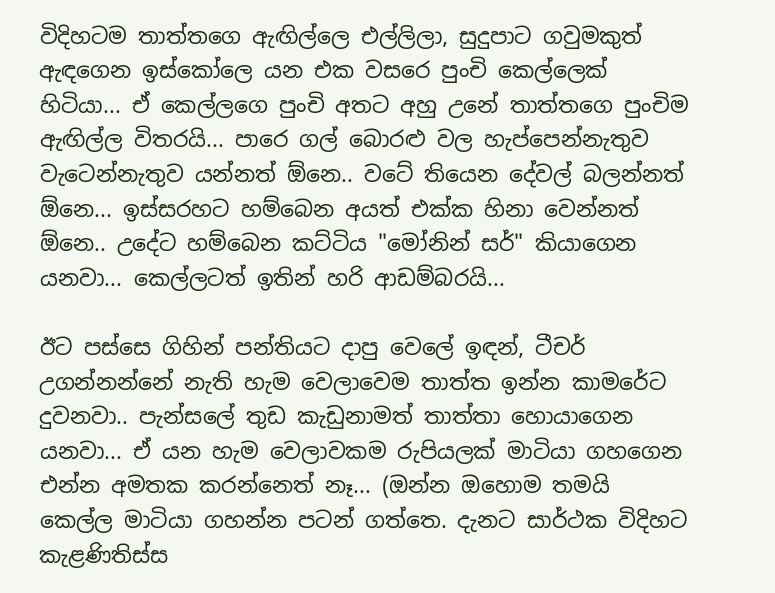විදිහටම තාත්තගෙ ඇඟිල්ලෙ එල්ලිලා, සුදුපාට ගවුමකුත් ඇඳගෙන ඉස්කෝලෙ යන එක වසරෙ පුංචි කෙල්ලෙක් හිටියා... ඒ කෙල්ලගෙ පුංචි අතට අහු උනේ තාත්තගෙ පුංචිම ඇඟිල්ල විතරයි... පාරෙ ගල් බොරළු වල හැප්පෙන්නැතුව වැටෙන්නැතුව යන්නත් ඕනෙ.. වටේ තියෙන දේවල් බලන්නත් ඕනෙ... ඉස්සරහට හම්බෙන අයත් එක්ක හිනා වෙන්නත් ඕනෙ.. උදේට හම්බෙන කට්ටිය "මෝනින් සර්" කියාගෙන යනවා... කෙල්ලටත් ඉතින් හරි ආඩම්බරයි...

ඊට පස්සෙ ගිහින් පන්තියට දාපු වෙලේ ඉඳන්, ටීචර් උගන්නන්නේ නැති හැම වෙලාවෙම තාත්ත ඉන්න කාමරේට දුවනවා.. පැන්සලේ තුඩ කැඩුනාමත් තාත්තා හොයාගෙන යනවා... ඒ යන හැම වෙලාවකම රුපියලක් මාටියා ගහගෙන එන්න අමතක කරන්නෙත් නෑ... (ඔන්න ඔහොම තමයි කෙල්ල මාටියා ගහන්න පටන් ගත්තෙ. දැනට සාර්ථක විදිහට කැළණිතිස්ස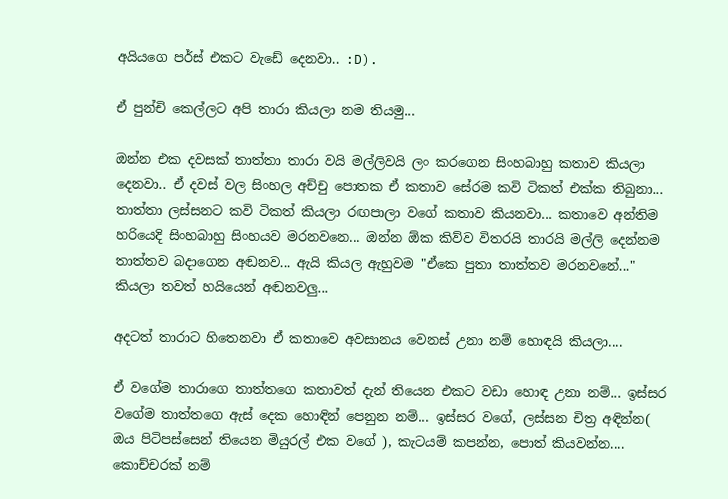අයියගෙ පර්ස් එකට වැඩේ දෙනවා.. :D).

ඒ පුන්චි කෙල්ලට අපි තාරා කියලා නම තියමු...

ඔන්න එක දවසක් තාත්තා තාරා වයි මල්ලිවයි ලං කරගෙන සිංහබාහු කතාව කියලා දෙනවා.. ඒ දවස් වල සිංහල අච්චු පොතක ඒ කතාව සේරම කවි ටිකත් එක්ක තිබුනා... තාත්තා ලස්සනට කවි ටිකත් කියලා රඟපාලා වගේ කතාව කියනවා... කතාවෙ අන්තිම හරියෙදි සිංහබාහු සිංහයව මරනවනෙ... ඔන්න ඕක කිව්ව විතරයි තාරයි මල්ලි දෙන්නම තාත්තව බදාගෙන අඬනව... ඇයි කියල ඇහුවම "ඒකෙ පුතා තාත්තව මරනවනේ..." කියලා තවත් හයියෙන් අඬනවලු...

අදටත් තාරාට හිතෙනවා ඒ කතාවෙ අවසානය වෙනස් උනා නම් හොඳයි කියලා....

ඒ වගේම තාරාගෙ තාත්තගෙ කතාවත් දැන් තියෙන එකට වඩා හොඳ උනා නම්... ඉස්සර වගේම තාත්තගෙ ඇස් දෙක හොඳින් පෙනුන නම්... ඉස්සර වගේ, ලස්සන චිත්‍ර අඳින්න( ඔය පිටිපස්සෙන් තියෙන මියුරල් එක වගේ ), කැටයම් කපන්න, පොත් කියවන්න.... කොච්චරක් නම්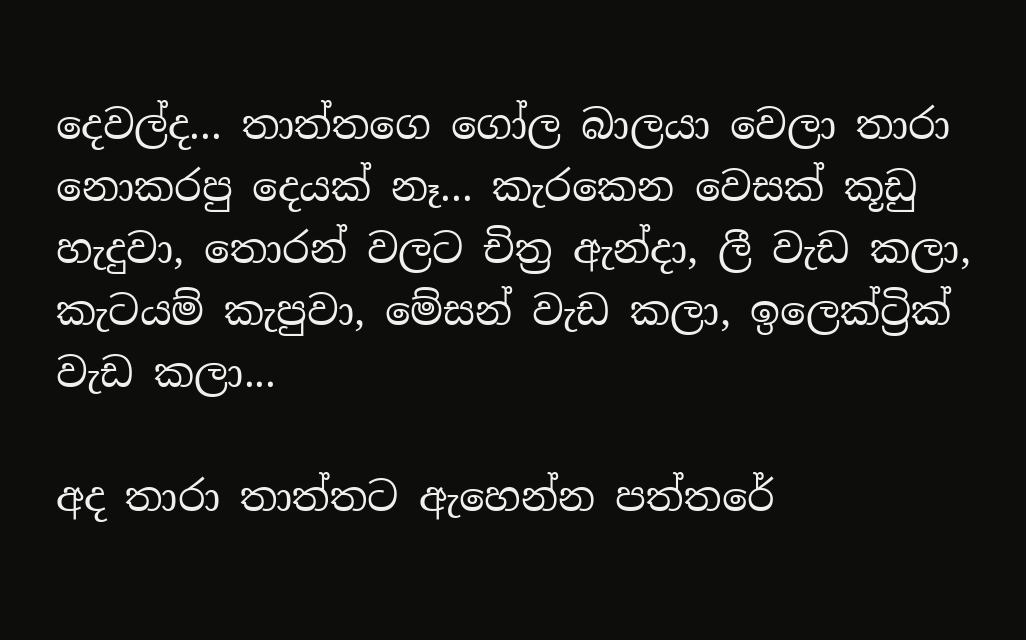දෙවල්ද... තාත්තගෙ ගෝල බාලයා වෙලා තාරා නොකරපු දෙයක් නෑ... කැරකෙන වෙසක් කූඩු හැදුවා, තොරන් වලට චිත්‍ර ඇන්දා, ලී වැඩ කලා, කැටයම් කැපුවා, මේසන් වැඩ කලා, ඉලෙක්ට්‍රික් වැඩ කලා...

අද තාරා තාත්තට ඇහෙන්න පත්තරේ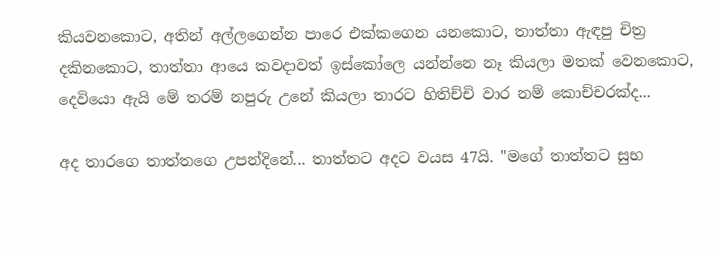කියවනකොට, අතින් අල්ලගෙන්න පාරෙ එක්කගෙන යනකොට, තාත්තා ඇඳපු චිත්‍ර දකිනකොට, තාත්තා ආයෙ කවදාවත් ඉස්කෝලෙ යන්න්නෙ නෑ කියලා මතක් වෙනකොට, දෙවියො ඇයි මේ තරම් නපුරු උනේ කියලා තාරට හිතිච්චි වාර නම් කොච්චරක්ද...

අද තාරගෙ තාත්තගෙ උපන්දිනේ... තාත්තට අදට වයස 47යි. "මගේ තාත්තට සුභ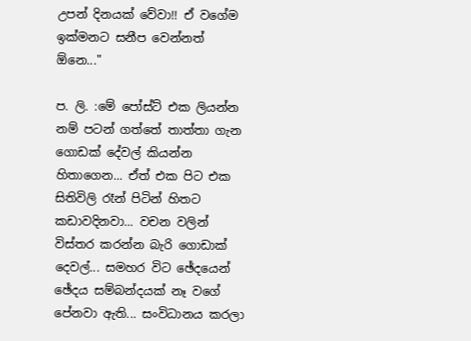උපන් දිනයක් වේවා!! ඒ වගේම ඉක්මනට සනීප වෙන්නත් ඕනෙ..."

ප. ලි. :මේ පෝස්ට් එක ලියන්න නම් පටන් ගත්තේ තාත්තා ගැන ගොඩක් දේවල් කියන්න හිතාගෙන... ඒත් එක පිට එක සිතිවිලි රෑන් පිටින් හිතට කඩාවදිනවා... වචන වලින් විස්තර කරන්න බැරි ගොඩාක් දෙවල්... සමහර විට ඡේදයෙන් ඡේදය සම්බන්දයක් නෑ වගේ පේනවා ඇති... සංවිධානය කරලා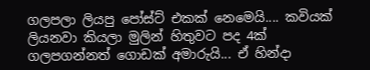ගලපලා ලියපු පෝස්ට් එකක් නෙමෙයි.... කවියක් ලියනවා කියලා මුලින් හිතුවට පද 4ක් ගලපගන්නත් ගොඩක් අමාරුයි... ඒ හින්දා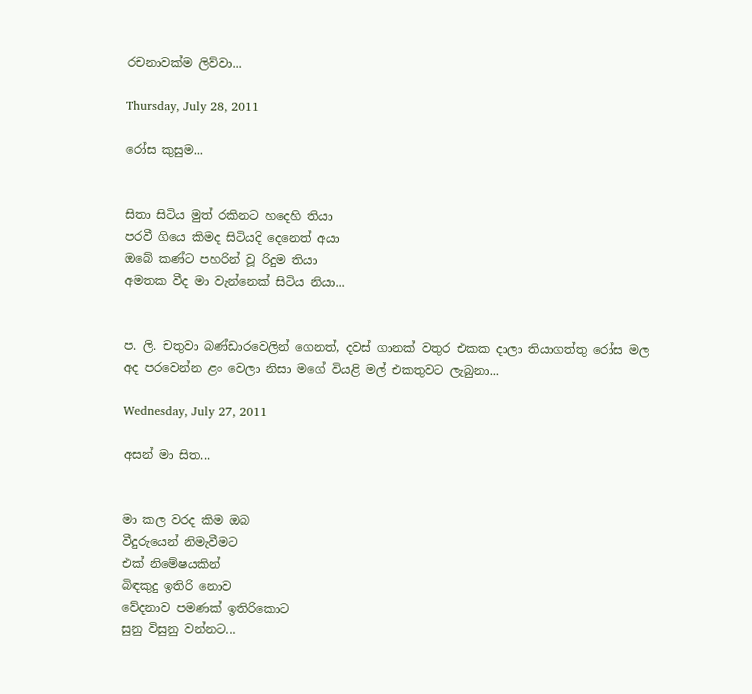රචනාවක්ම ලිව්වා...

Thursday, July 28, 2011

රෝස කුසුම...


සිතා සිටිය මුත් රකිනට හදෙහි තියා
පරවී ගියෙ කිමද සිටියදි දෙනෙත් අයා
ඔබේ කණ්ට පහරින් වූ රිදුම තියා
අමතක වීද මා වැන්නෙක් සිටිය නියා...


ප. ලි. චතුවා බණ්ඩාරවෙලින් ගෙනත්, දවස් ගානක් වතුර එකක දාලා තියාගත්තු රෝස මල අද පරවෙන්න ළං වෙලා නිසා මගේ වියළි මල් එකතුවට ලැබුනා...

Wednesday, July 27, 2011

අසන් මා සිත...


මා කල වරද කිම ඔබ
වීදුරුයෙන් නිමැවීමට
එක් නිමේෂයකින්
බිඳකුදු ඉතිරි නොව
වේදනාව පමණක් ඉතිරිකොට
සුනු විසුනු වන්නට...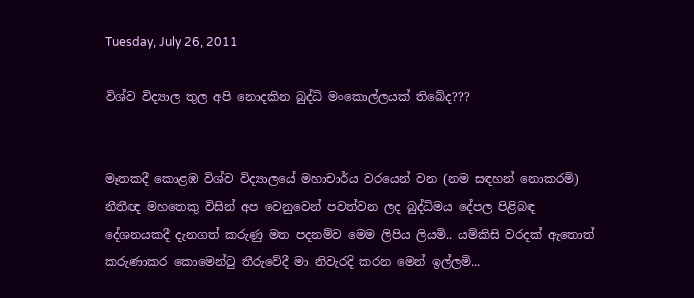Tuesday, July 26, 2011

විශ්ව විද්‍යාල තුල අපි නොදකින බුද්ධි මංකොල්ලයක් තිබේද???


මෑතකදී කොළඹ විශ්ව විද්‍යාලයේ මහාචාර්ය වරයෙන් වන (නම සඳහන් නොකරමි) නීතීඥ මහතෙකු විසින් අප වෙනුවෙන් පවත්වන ලද බුද්ධිමය දේපල පිළිබඳ දේශනයකදී දැනගත් කරුණු මත පදනම්ව මෙම ලිපිය ලියමි.. යම්කිසි වරදක් ඇතොත් කරුණාකර කොමෙන්ටු තීරුවේදී මා නිවැරදි කරන මෙන් ඉල්ලමි...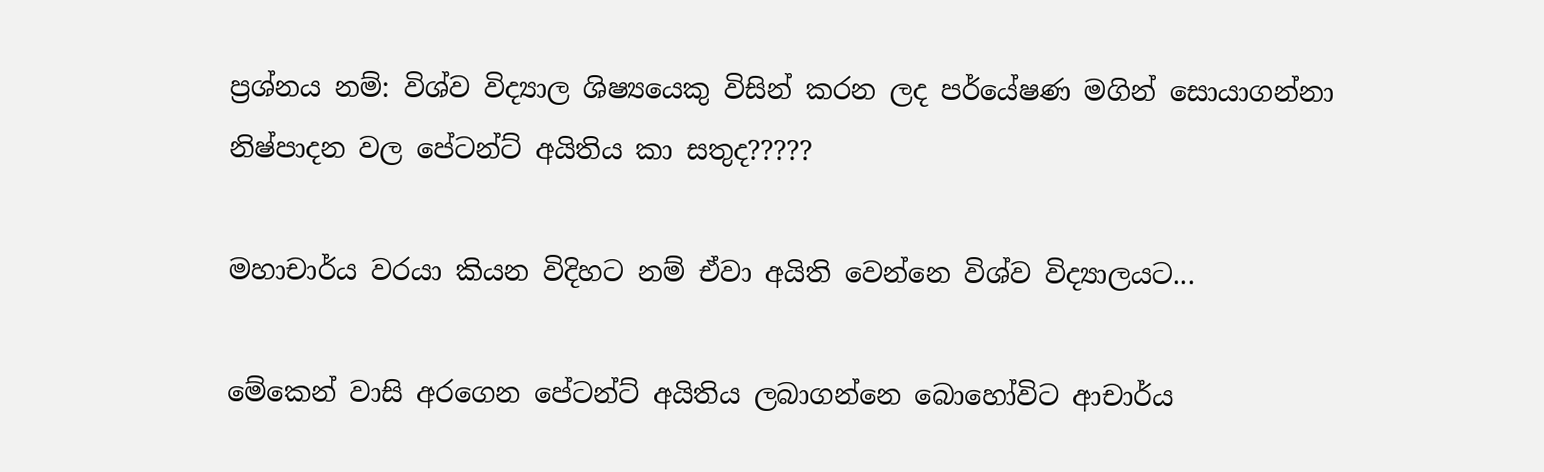ප්‍රශ්නය නම්: විශ්ව විද්‍යාල ශිෂ්‍යයෙකු විසින් කරන ලද පර්යේෂණ මගින් සොයාගන්නා නිෂ්පාදන වල පේටන්ට් අයිතිය කා සතුද?????

මහාචාර්ය වරයා කියන විදිහට නම් ඒවා අයිති වෙන්නෙ විශ්ව විද්‍යාලයට...

මේකෙන් වාසි අරගෙන පේටන්ට් අයිතිය ලබාගන්නෙ බොහෝවිට ආචාර්ය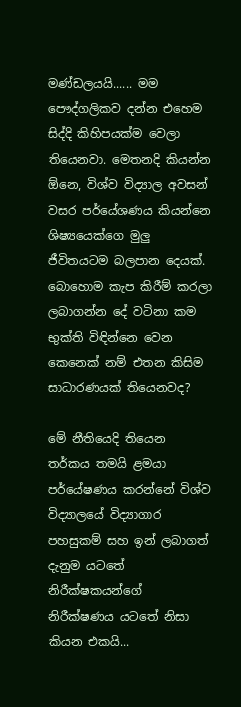මණ්ඩලයයි...... මම පෞද්ගලිකව දන්න එහෙම සිද්දි කිහිපයක්ම වෙලා තියෙනවා. මෙතනදි කියන්න ඕනෙ, විශ්ව විද්‍යාල අවසන් වසර පර්යේශණය කියන්නෙ ශිෂ්‍යයෙක්ගෙ මුලු ජීවිතයටම බලපාන දෙයක්. බොහොම කැප කිරීම් කරලා ලබාගන්න දේ වටිනා කම භුක්ති විඳින්නෙ වෙන කෙනෙක් නම් එතන කිසිම සාධාරණයක් තියෙනවද?

මේ නීතියෙදි තියෙන ත‍ර්කය තමයි ළමයා පර්යේෂණය කරන්නේ විශ්ව විද්‍යාලයේ විද්‍යාගාර පහසුකම් සහ ඉන් ලබාගත් දැනුම යටතේ නිරීක්ෂකයන්ගේ නිරීක්ෂණය යටතේ නිසා කියන එකයි...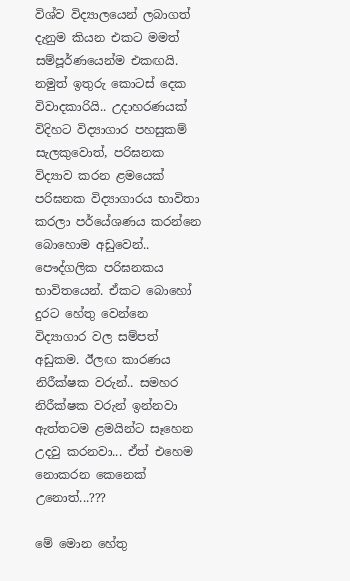විශ්ව විද්‍යාලයෙන් ලබාගත් දැනුම කියන එකට මමත් සම්පූර්ණයෙන්ම එකඟයි. නමුත් ඉතුරු කොටස් දෙක විවාදකාරියි.. උදාහරණයක් විදිහට විද්‍යාගාර පහසුකම් සැලකුවොත්, පරිඝනක විද්‍යාව කරන ළම‍යෙක් පරිඝනක විද්‍යාගාරය භාවිතා කරලා පර්යේශණය කරන්නෙ බොහොම අඩුවෙන්.. පෞද්ගලික පරිඝනකය භාවිතයෙන්. ඒකට බොහෝ දුරට හේතු වෙන්නෙ විද්‍යාගාර වල සම්පත් අඩුකම. ඊලඟ කාරණය නිරීක්ෂක වරුන්.. සමහර නිරීක්ෂක වරුන් ඉන්නවා ඇත්තටම ළමයින්ට සෑහෙන උදවු කරනවා... ඒත් එහෙම නොකරන කෙනෙක් උනොත්...???

මේ මොන හේතු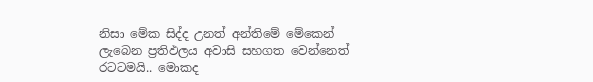නිසා මේක සිද්ද උනත් අන්තිමේ මේකෙන් ලැබෙන ප්‍රතිඵලය අවාසි සහගත වෙන්නෙත් රටටමයි.. මොකද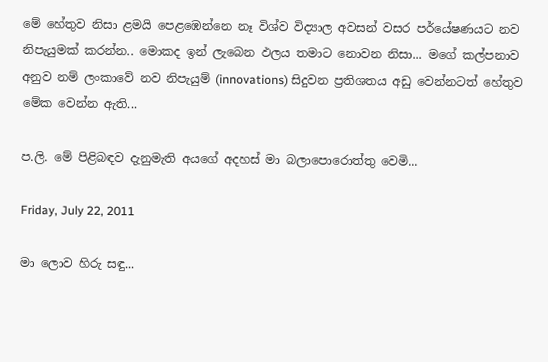මේ හේතුව නිසා ළමයි පෙළඹෙන්නෙ නෑ විශ්ව විද්‍යාල අවසන් වසර පර්යේෂණයට නව නිපැයුමක් කරන්න.. මොකද ඉන් ලැබෙන ඵලය තමාට නොවන නිසා... මගේ කල්පනාව අනුව නම් ලංකාවේ නව නිපැයුම් (innovations) සිදුවන ප්‍රතිශතය අඩු වෙන්නටත් හේතුව මේක වෙන්න ඇති...

ප.ලි. මේ පිළිබඳව දැනුමැති අයගේ අදහස් මා බලාපොරොත්තු වෙමි...

Friday, July 22, 2011

මා ලොව හිරු සඳු...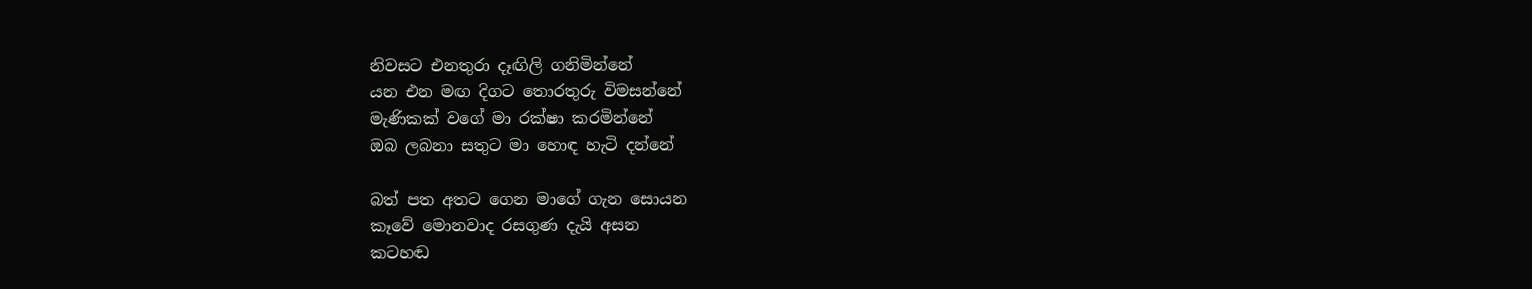නිවසට එනතුරා දෑඟිලි ගනිමින්නේ
යන එන මඟ දිගට තොරතුරු විමසන්නේ
මැණිකක් වගේ මා රක්ෂා කරමින්නේ
ඔබ ලබනා සතුට මා හොඳ හැටි දන්නේ

බත් පත අතට ගෙන මාගේ ගැන සොයන
කෑවේ මොනවාද රසගුණ දැයි අසන
කටහඬ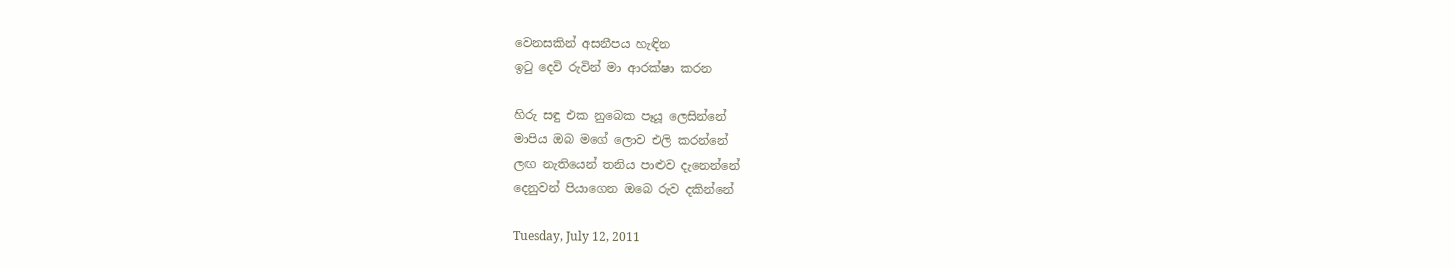වෙනසකින් අසනීපය හැඳින
ඉටු දෙවි රුවින් මා ආරක්ෂා කරන

හිරු සඳු එක නුබෙක පෑයූ ලෙසින්නේ
මාපිය ඔබ මගේ ලොව එලි කරන්නේ
ලඟ නැතියෙන් තනිය පාළුව දැනෙන්නේ
දෙනුවන් පියාගෙන ඔබෙ රුව දකින්නේ

Tuesday, July 12, 2011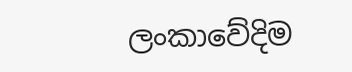ලංකාවේදිම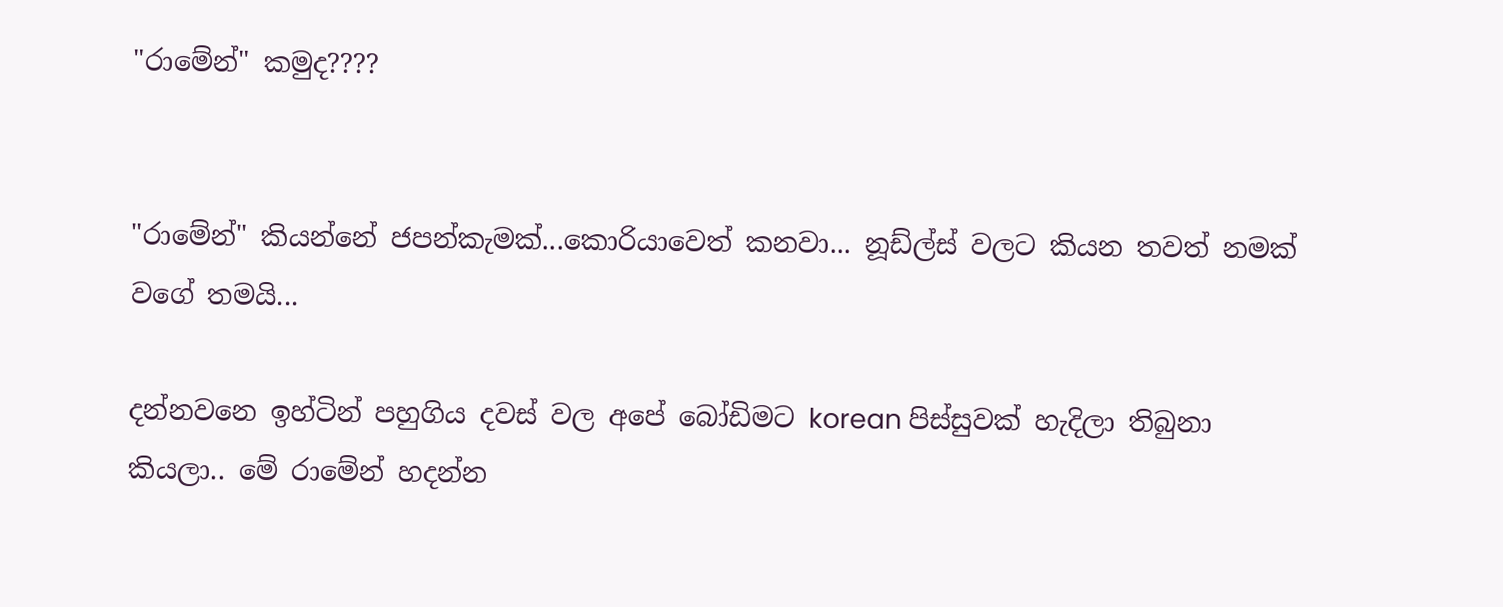"රාමේන්" කමුද????


"රාමේන්" කියන්නේ ජපන්කැමක්...කොරියාවෙත් කනවා... නූඩ්ල්ස් වලට කියන තවත් නමක් වගේ තමයි...

දන්නවනෙ ඉහ්ටින් පහුගිය දවස් වල අපේ බෝඩිමට korean පිස්සුවක් හැදිලා තිබුනා කියලා.. මේ රාමේන් හදන්න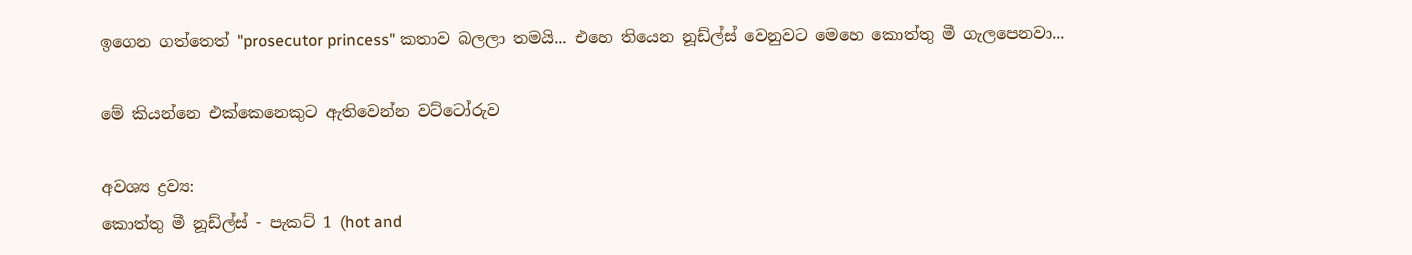ඉගෙන ගත්තෙත් "prosecutor princess" කතාව බලලා තමයි... එහෙ තියෙන නූඩ්ල්ස් වෙනුවට මෙහෙ කොත්තු මී ගැලපෙනවා...

මේ කියන්නෙ එක්කෙනෙකුට ඇතිවෙන්න වට්ටෝරුව

අවශ්‍ය ද්‍රව්‍ය:
කොත්තු මී නූඩ්ල්ස් - පැකට් 1 (hot and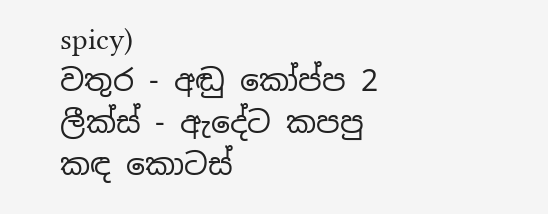spicy)
වතුර - අඬු කෝප්ප 2
ලීක්ස් - ඇදේට කපපු කඳ කොටස්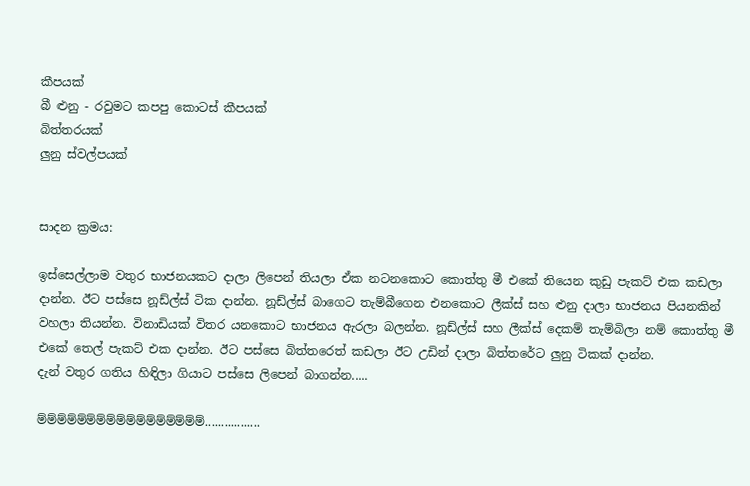කීපයක්
බී ළුනු - රවුමට කපපු කොටස් කීපයක්
බිත්තරයක්
ලුනු ස්වල්පයක්


සාදන ක්‍රමය:

ඉස්සෙල්ලාම වතුර භාජනයකට දාලා ලිපෙන් තියලා ඒක නටනකොට කොත්තු මී එකේ තියෙන කුඩු පැකට් එක කඩලා දාන්න. ඊට පස්සෙ නූඩ්ල්ස් ටික දාන්න. නූඩ්ල්ස් බාගෙට තැම්බීගෙන එනකොට ලීක්ස් සහ ළුනු දාලා භාජනය පියනකින් වහලා තියන්න. විනාඩියක් විතර යනකොට භාජනය ඇරලා බලන්න. නූඩ්ල්ස් සහ ලීක්ස් දෙකම් තැම්බිලා නම් කොත්තු මී එකේ තෙල් පැකට් එක දාන්න. ඊට පස්සෙ බිත්තරෙත් කඩලා ඊට උඩින් දාලා බිත්තරේට ලුනු ටිකක් දාන්න.
දැන් වතුර ගතිය හිඳිලා ගියාට පස්සෙ ලිපෙන් බාගන්න.....

ම්ම්ම්ම්ම්ම්ම්ම්ම්ම්ම්ම්ම්ම්ම්ම්ම්.................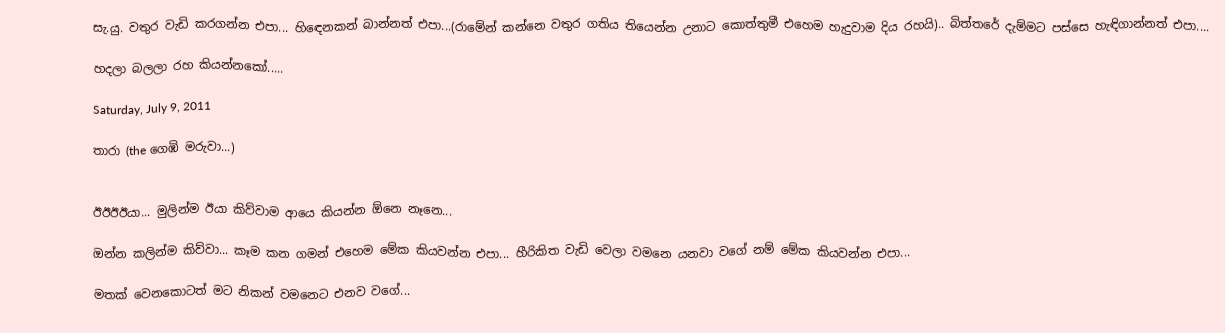සැ.යු. වතුර වැඩි කරගන්න එපා... හිඳෙනකන් බාන්නත් එපා...(රාමේන් කන්නෙ වතුර ගතිය තියෙන්න උනාට කොත්තුමී එහෙම හැදුවාම දිය රහයි).. බිත්තරේ දැම්මට පස්සෙ හැඳිගාන්නත් එපා....

හදලා බලලා රහ කියන්නකෝ.....

Saturday, July 9, 2011

තාරා (the ගෙඹි මරුවා...)


ඊඊඊඊයා... මුලින්ම ඊයා කිව්වාම ආයෙ කියන්න ඕනෙ නෑනෙ...

ඔන්න කලින්ම කිව්වා... කෑම කන ගමන් එහෙම මේක කියවන්න එපා... හීරිකිත වැඩි වෙලා වමනෙ යනවා වගේ නම් මේක කියවන්න එපා...

මතක් වෙනකොටත් මට නිකන් වමනෙට එනව වගේ...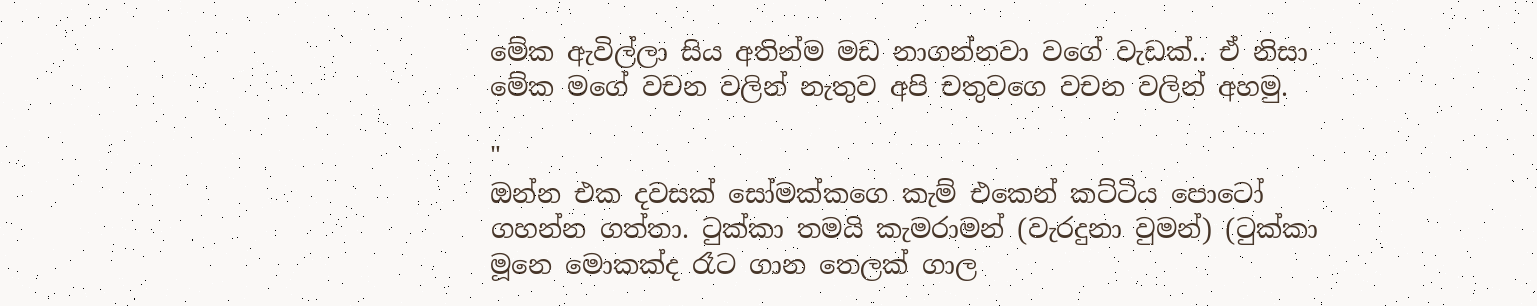මේක ඇවිල්ලා සිය අතින්ම මඩ නාගන්නවා වගේ වැඩක්.. ඒ නිසා මේක මගේ වචන වලින් නැතුව අපි චතුවගෙ වචන වලින් අහමු.

"
ඔන්න එක දවසක් සෝමක්කගෙ කැම් එකෙන් කට්ටිය පොටෝ ගහන්න ගත්තා. ටුක්කා තමයි කැමරාමන් (වැරදුනා වුමන්) (ටුක්කා මූනෙ මොකක්ද රෑට ගාන තෙලක් ගාල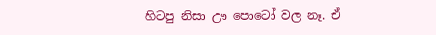හිටපු නිසා ඌ පොටෝ වල නෑ. ඒ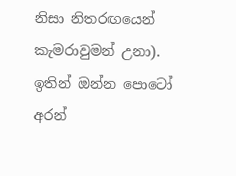නිසා නිතරඟයෙන් කැමරාවුමන් උනා).
ඉතින් ඔන්න පොටෝ අරන්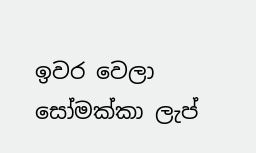ඉවර වෙලා සෝමක්කා ලැප්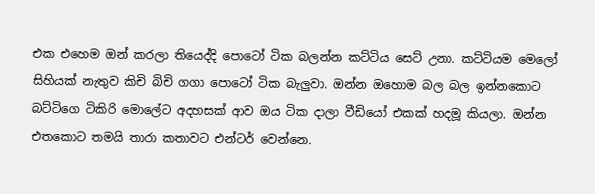එක එහෙම ඔන් කරලා තියෙද්දි පොටෝ ටික බලන්න කට්ටිය සෙට් උනා. කට්ටියම මෙලෝ සිහියක් නැතුව කිචි බිචි ගගා පොටෝ ටික බැලුවා. ඔන්න ඔහොම බල බල ඉන්නකොට බට්ටිගෙ ටිකිරි මොලේට අදහසක් ආව ඔය ටික දාලා වීඩියෝ එකක් හදමූ කියලා. ඔන්න එතකොට තමයි තාරා කතාවට එන්ටර් වෙන්නෙ.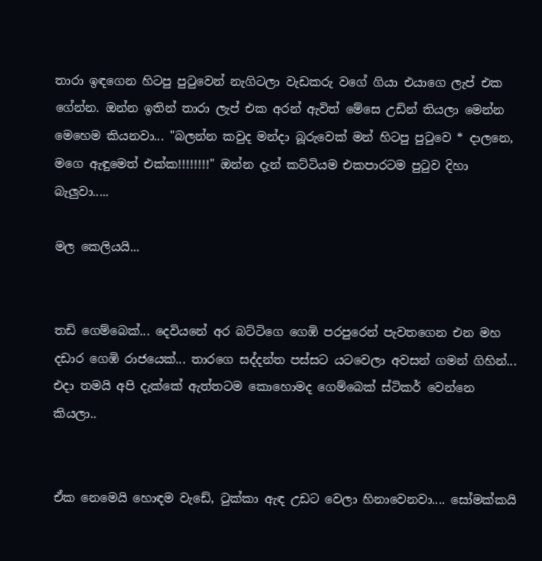තාරා ඉඳගෙන හිටපු පුටුවෙන් නැගිටලා වැඩකරු වගේ ගියා එයාගෙ ලැප් එක ගේන්න. ඔන්න ඉතින් තාරා ලැප් එක අරන් ඇවිත් මේසෙ උඩින් තියලා මෙන්න මෙහෙම කියනවා... "බලන්න කවුද මන්දා බූරුවෙක් මන් හිටපු පුටුවෙ * දාලනෙ, මගෙ ඇඳුමෙත් එක්ක!!!!!!!!" ඔන්න දැන් කට්ටියම එකපාරටම පුටුව දිහා බැලුවා.....

මල කෙලියයි...


තඩි ගෙම්බෙක්... දෙවියනේ අර බට්ටිගෙ ගෙඹි පරපුරෙන් පැවතගෙන එන මහ දඩාර ගෙඹි රාජයෙක්... තාරගෙ සද්දන්ත පස්සට යටවෙලා අවසන් ගමන් ගිහින්... එදා තමයි අපි දැක්කේ ඇත්තටම කොහොමද ගෙම්බෙක් ස්ටිකර් වෙන්නෙ කියලා..


ඒක නෙමෙයි හොඳම වැඩේ, ටුක්කා ඇඳ උඩට වෙලා හිනාවෙනවා.... සෝමක්කයි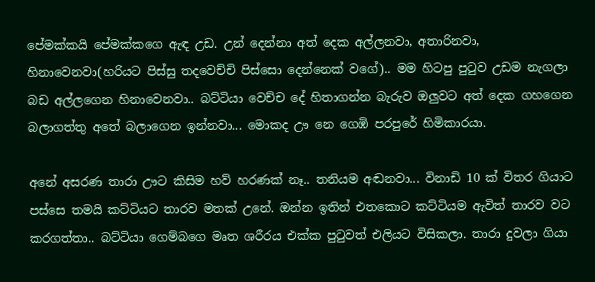පේමක්කයි පේමක්කගෙ ඇඳ උඩ. උන් දෙන්නා අත් දෙක අල්ලනවා, අතාරිනවා, හිනාවෙනවා(හරියට පිස්සු තදවෙච්චි පිස්සො දෙන්නෙක් වගේ).. මම හිටපු පුටුව උඩම නැගලා බඩ අල්ලගෙන හිනාවෙනවා.. බට්ටියා වෙච්ච දේ හිතාගන්න බැරුව ඔලුවට අත් දෙක ගහගෙන බලාගත්තු අතේ බලාගෙන ඉන්නවා... මොකද ඌ නෙ ගෙඹි පරපුරේ හිමිකාරයා.

අනේ අසරණ තාරා ඌට කිසිම හව් හරණක් නෑ.. තනියම අඬනවා... විනාඩි 10 ක් විතර ගියාට පස්සෙ තමයි කට්ටියට තාරව මතක් උනේ. ඔන්න ඉතින් එතකොට කට්ටියම ඇවිත් තාරව වට කරගත්තා.. බට්ටියා ගෙම්බගෙ මෘත ශරීරය එක්ක පුටුවත් එලියට විසිකලා. තාරා දුවලා ගියා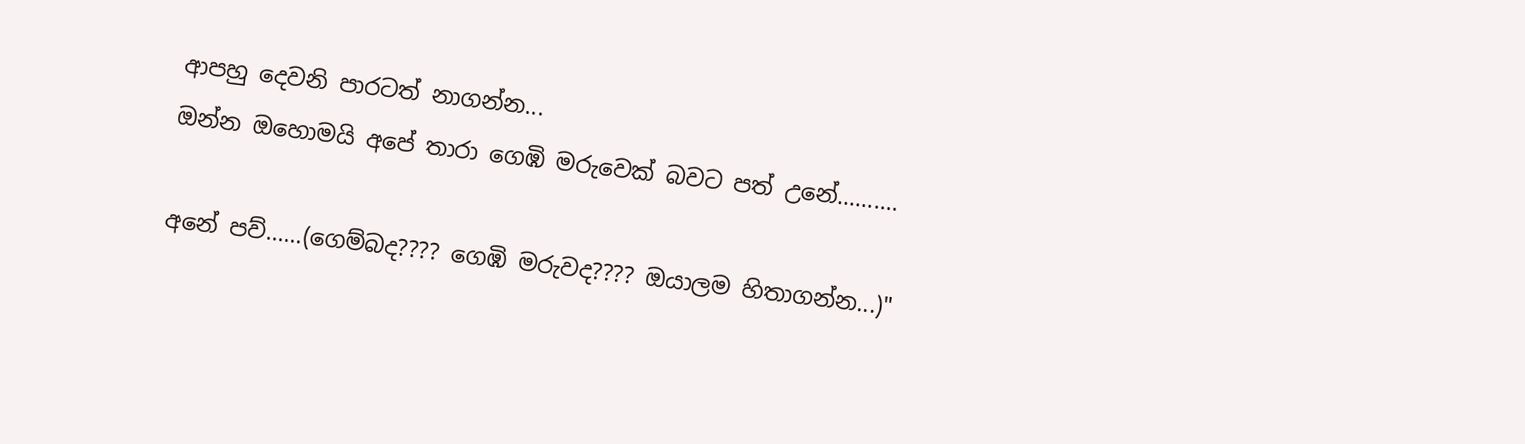ආපහු දෙවනි පාරටත් නාගන්න...
ඔන්න ඔහොමයි අපේ තාරා ගෙඹි මරුවෙක් බවට පත් උනේ..........

අනේ පව්......(ගෙම්බද???? ගෙඹි මරුවද???? ඔයාලම හිතාගන්න...)"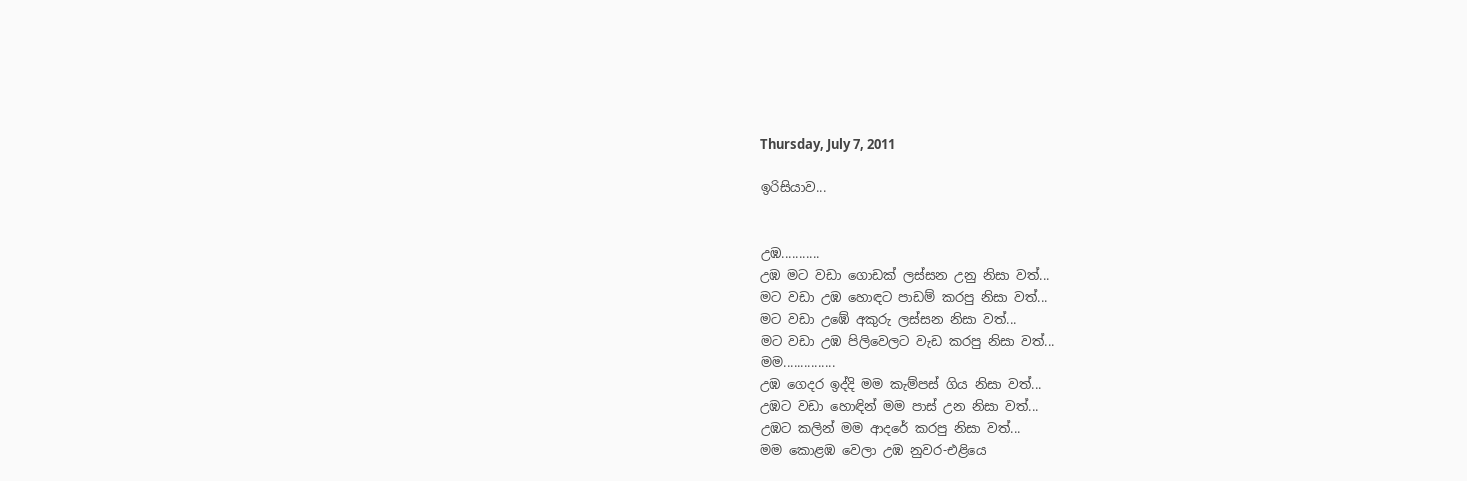Thursday, July 7, 2011

ඉරිසියාව...


උඹ...........
උඹ මට වඩා ගොඩක් ලස්සන උනු නිසා වත්...
මට වඩා උඹ හොඳට පාඩම් කරපු නිසා වත්...
මට වඩා උඹේ අකුරු ලස්සන නිසා වත්...
මට වඩා උඹ පිලිවෙලට වැඩ කරපු නිසා වත්...
මම...............
උඹ ගෙදර ඉද්දි මම කැම්පස් ගිය නිසා වත්...
උඹට වඩා හොඳින් මම පාස් උන නිසා වත්...
උඹට කලින් මම ආදරේ කරපු නිසා වත්...
මම කොළඹ වෙලා උඹ නුවර-එළියෙ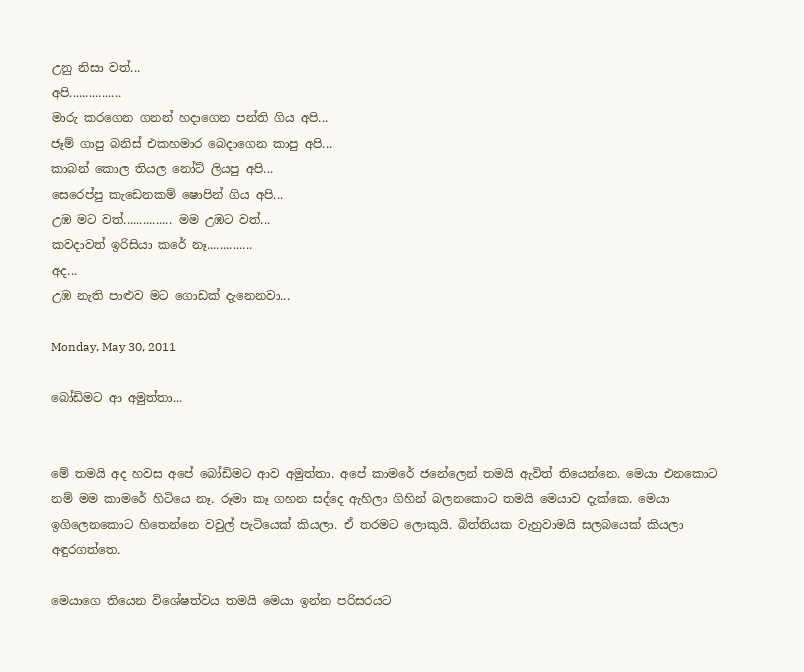උනු නිසා වත්...
අපි................
මාරු කරගෙන ගනන් හදාගෙන පන්ති ගිය අපි...
ජෑම් ගාපු බනිස් එකහමාර බෙදාගෙන කාපු අපි...
කාබන් කොල තියල නෝට් ලියපු අපි...
සෙරෙප්පු කැඩෙනකම් ෂොපින් ගිය අපි...
උඹ මට වත්............... මම උඹට වත්...
කවදාවත් ඉරිසියා කරේ නෑ..............
අද...
උඹ නැති පාළුව මට ගොඩක් දැනෙනවා...

Monday, May 30, 2011

බෝඩිමට ආ අමුත්තා...


මේ තමයි අද හවස අපේ බෝඩිමට ආව අමුත්තා. අපේ කාමරේ ජනේලෙන් තමයි ඇවිත් තියෙන්නෙ. මෙයා එනකොට නම් මම කාමරේ හිටියෙ නෑ. රූමා කෑ ගහන සද්දෙ ඇහිලා ගිහින් බලනකොට තමයි මෙයාව දැක්කෙ. මෙයා ඉගිලෙනකොට හිතෙන්නෙ වවුල් පැටියෙක් කියලා. ඒ තරමට ලොකුයි. බිත්තියක වැහුවාමයි සලබයෙක් කියලා අඳුරගත්තෙ.

මෙයාගෙ තියෙන විශේෂත්වය තමයි මෙයා ඉන්න පරිසරයට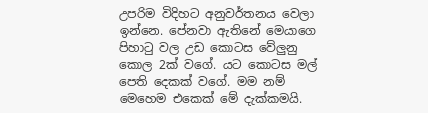උපරිම විදිහට අනුවර්තනය වෙලා ඉන්නෙ. පේනවා ඇතිනේ මෙයාගෙ පිහාටු වල උඩ කොටස වේලුනු කොල 2ක් වගේ. යට කොටස මල් පෙති දෙකක් වගේ. මම නම් මෙහෙම එකෙක් මේ දැක්කමයි.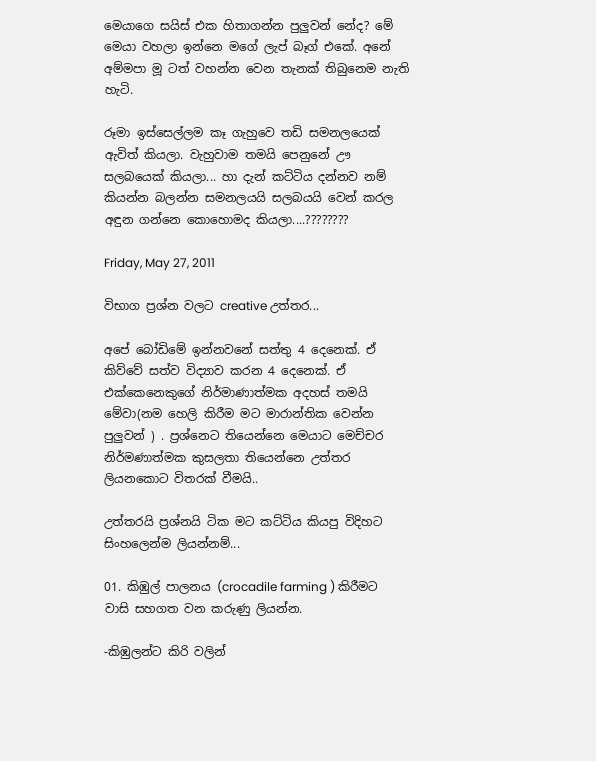මෙයාගෙ සයිස් එක හිතාගන්න පුලුවන් නේද? මේ මෙයා වහලා ඉන්නෙ මගේ ලැප් බෑග් එකේ. අනේ අම්මපා මූ ටත් වහන්න වෙන තැනක් තිබුනෙම නැති හැටි.

රූමා ඉස්සෙල්ලම කෑ ගැහුවෙ තඩි සමනලයෙක් ඇවිත් කියලා. වැහුවාම තමයි පෙනුනේ ඌ සලබයෙක් කියලා... හා දැන් කට්ටිය දන්නව නම් කියන්න බලන්න සමනලයයි සලබයයි වෙන් කරල අඳුන ගන්නෙ කොහොමද කියලා....????????

Friday, May 27, 2011

විභාග ප්‍රශ්න වලට creative උත්තර...

අපේ බෝඩිමේ ඉන්නවනේ සත්තු 4 දෙනෙක්. ඒ කිව්වේ සත්ව විද්‍යාව කරන 4 දෙනෙක්. ඒ එක්කෙනෙකුගේ නිර්මාණාත්මක අදහස් තමයි මේවා(නම හෙලි කිරීම මට මාරාන්තික වෙන්න පුලුවන් ) . ප්‍රශ්නෙට තියෙන්නෙ මෙයාට මෙච්චර නිර්මණාත්මක කුසලතා තියෙන්නෙ උත්තර ලියනකොට විතරක් වීමයි..

උත්තරයි ප්‍රශ්නයි ටික මට කට්ටිය කියපු විදිහට සිංහලෙන්ම ලියන්නම්...

01. කිඹුල් පාලනය (crocadile farming ) කිරීමට වාසි සහගත වන කරුණු ලියන්න.

-කිඹුලන්ට කිරි වලින්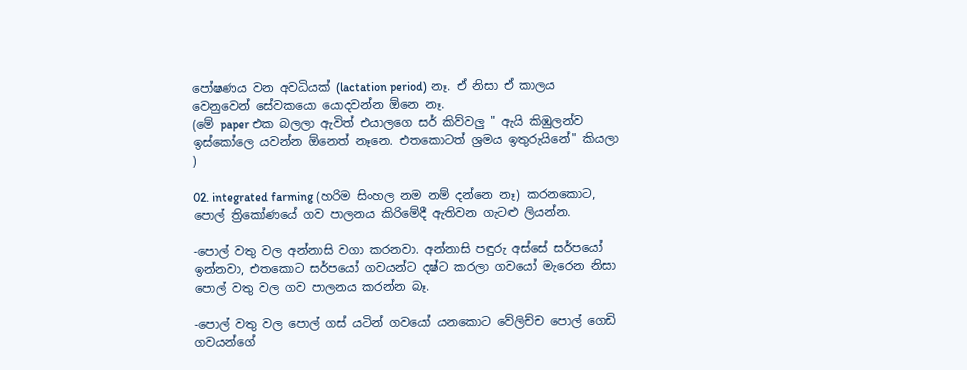පෝෂණය වන අවධියක් (lactation period) නෑ. ඒ නිසා ඒ කාලය වෙනුවෙන් සේවකයො යොදවන්න ඕනෙ නෑ.
(මේ paper එක බලලා ඇවිත් එයාලගෙ සර් කිව්වලු " ඇයි කිඹුලන්ව ඉස්කෝලෙ යවන්න ඕනෙත් නෑනෙ. එතකොටත් ශ්‍රමය ඉතුරුයිනේ" කියලා )

02. integrated farming (හරිම සිංහල නම නම් දන්නෙ නෑ) කරනකොට, පොල් ත්‍රිකෝණයේ ගව පාලනය කිරිමේදී ඇතිවන ගැටළු ලියන්න.

-පොල් වතු වල අන්නාසි වගා කරනවා. අන්නාසි පඳුරු අස්සේ සර්පයෝ ඉන්නවා, එතකොට සර්පයෝ ගවයන්ට දෂ්ට කරලා ගවයෝ මැරෙන නිසා පොල් වතු වල ගව පාලනය කරන්න බෑ.

-පොල් වතු වල පොල් ගස් යටින් ගවයෝ යනකොට වේලිච්ච පොල් ගෙඩි ගවයන්ගේ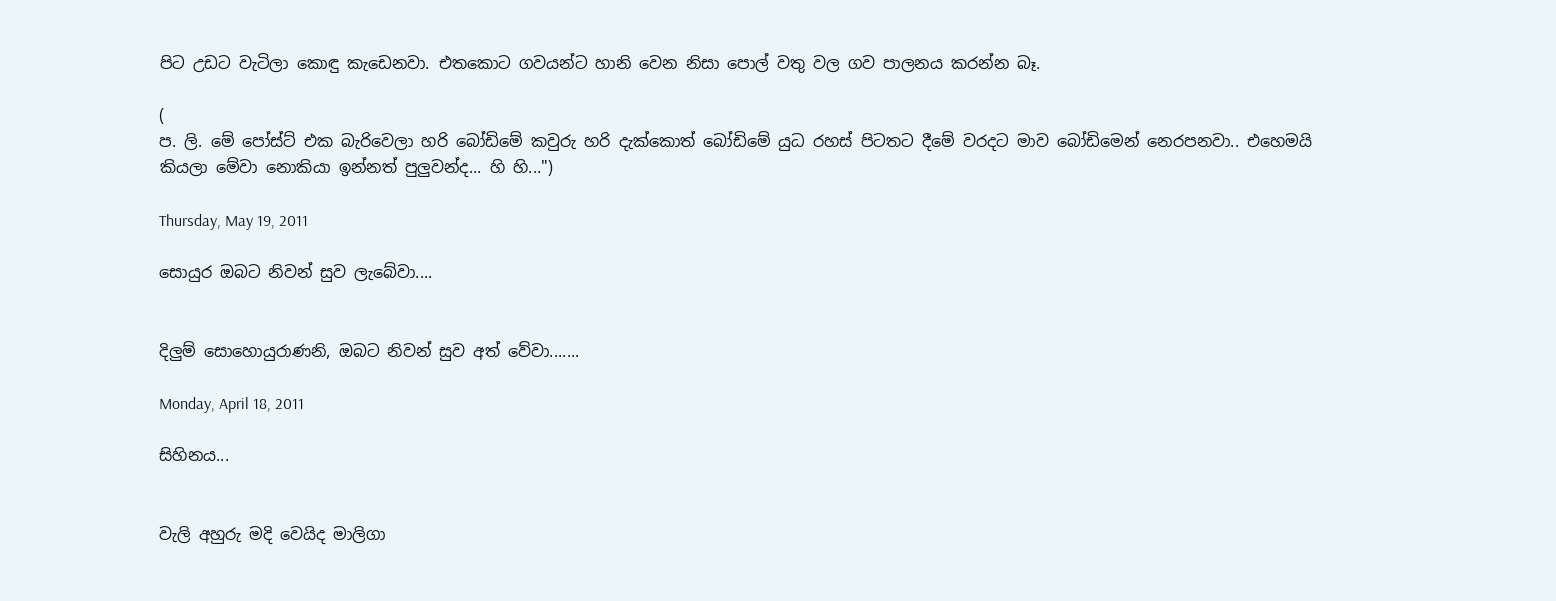පිට උඩට වැටිලා කොඳු කැඩෙනවා. එතකොට ගවයන්ට හානි වෙන නිසා පොල් වතු වල ගව පාලනය කරන්න බෑ.

(
ප. ලි. මේ පෝස්ට් එක බැරිවෙලා හරි බෝඩිමේ කවුරු හරි දැක්කොත් බෝඩිමේ යුධ රහස් පිටතට දීමේ වරදට මාව බෝඩිමෙන් නෙරපනවා.. එහෙමයි කියලා මේවා නොකියා ඉන්නත් පුලුවන්ද... හි හි...")

Thursday, May 19, 2011

සොයුර ඔබට නිවන් සුව ලැබේවා....


දිලුම් සොහොයුරාණනි, ඔබට නිවන් සුව අත් වේවා.......

Monday, April 18, 2011

සිහිනය...


වැලි අහුරු මදි වෙයිද මාලිගා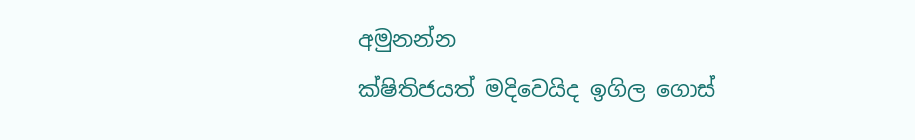අමුනන්න
ක්ෂිතිජයත් මදිවෙයිද ඉගිල ගොස්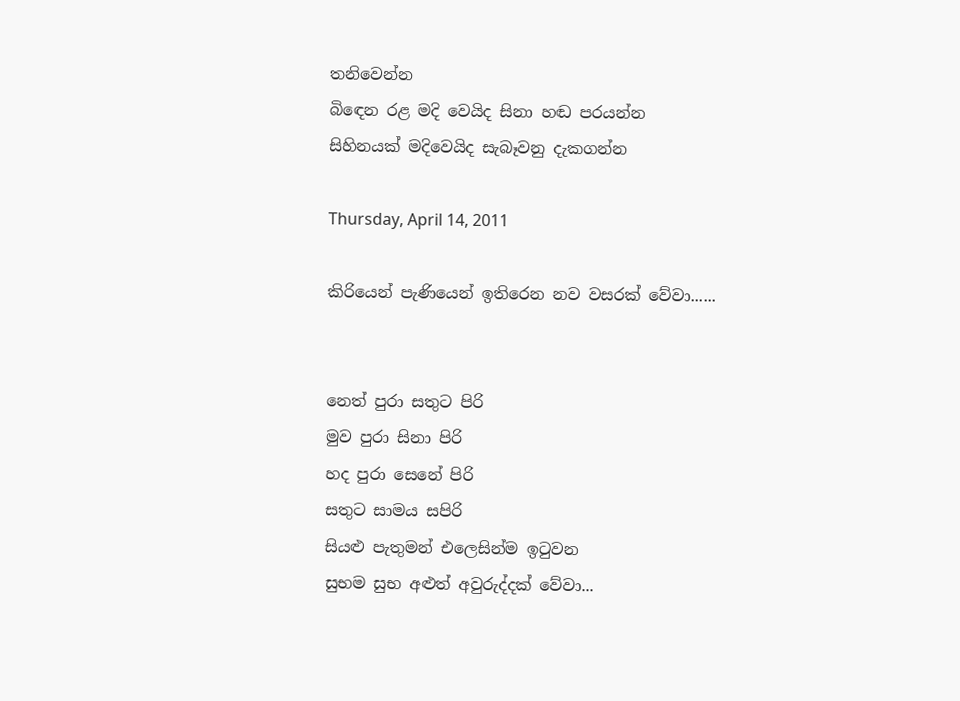තනිවෙන්න
බිඳෙන රළ මදි වෙයිද සිනා හඬ පරයන්න
සිහිනයක් මදිවෙයිද සැබෑවනු දැකගන්න

Thursday, April 14, 2011

කිරියෙන් පැණියෙන් ඉතිරෙන නව වසරක් වේවා......


නෙත් පුරා සතුට පිරි
මුව පුරා සිනා පිරි
හද පුරා සෙනේ පිරි
සතුට සාමය සපිරි
සියළු පැතුමන් එලෙසින්ම ඉටුවන
සුභම සුභ අළුත් අවුරුද්දක් වේවා...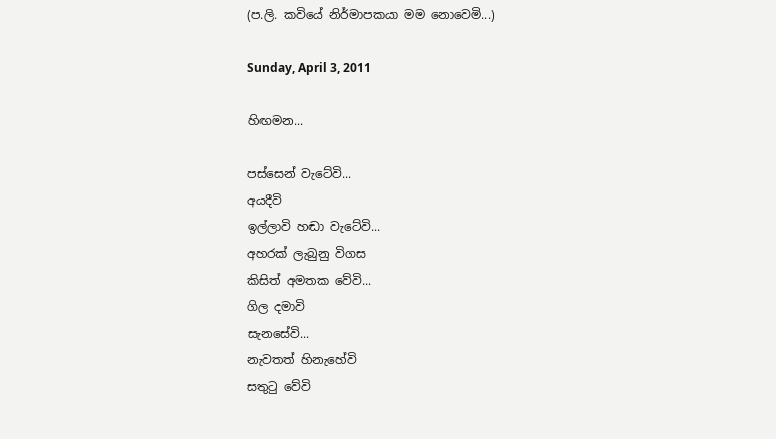(ප.ලි. කවියේ නිර්මාපකයා මම නොවෙමි...)

Sunday, April 3, 2011

හිඟමන...

පස්සෙන් වැටේවි...
අයදීවි
ඉල්ලාවි හඬා වැටේවි...
අහරක් ලැබුනු විගස
කිසිත් අමතක වේවි...
ගිල දමාවි
සැනසේවි...
නැවතත් හිනැහේවි
සතුටු වේවි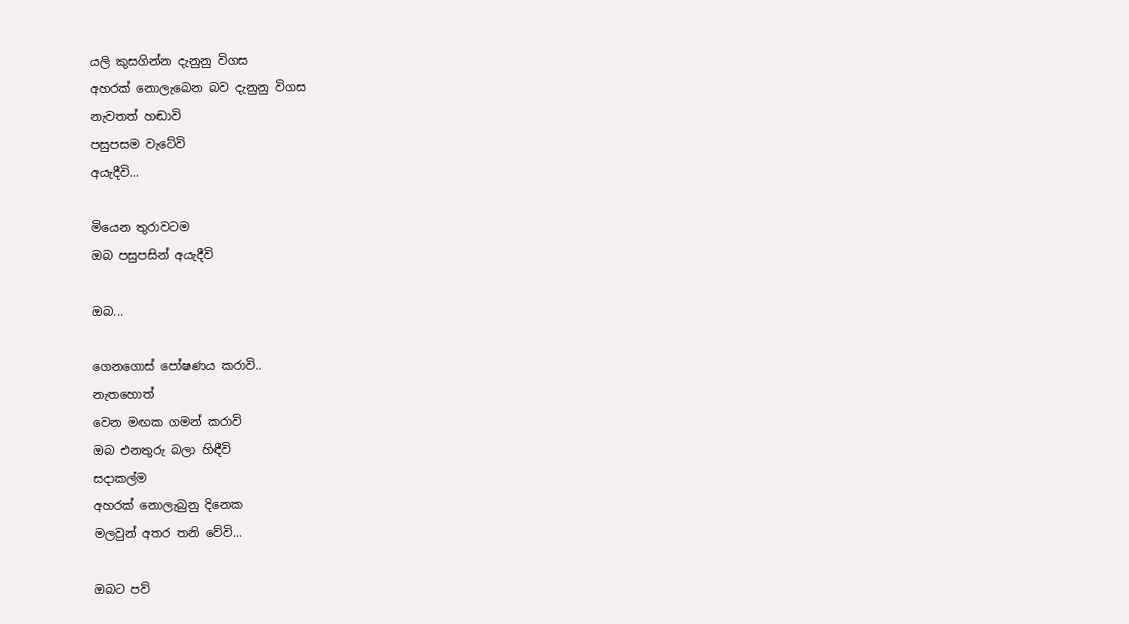යලි කුසගින්න දැනුනු විගස
අහරක් නොලැබෙන බව දැනුනු විගස
නැවතත් හඬාවි
පසුපසම වැටේවි
අයැදීවි...

මියෙන තුරාවටම
ඔබ පසුපසින් අයැදීවි

ඔබ...

ගෙනගොස් පෝෂණය කරාවි..
නැතහොත්
වෙන මඟක ගමන් කරාවි
ඔබ එනතුරු බලා හිඳීවි
සදාකල්ම
අහරක් නොලැබුනු දිනෙක
මලවුන් අතර තනි වේවි...

ඔබට පව්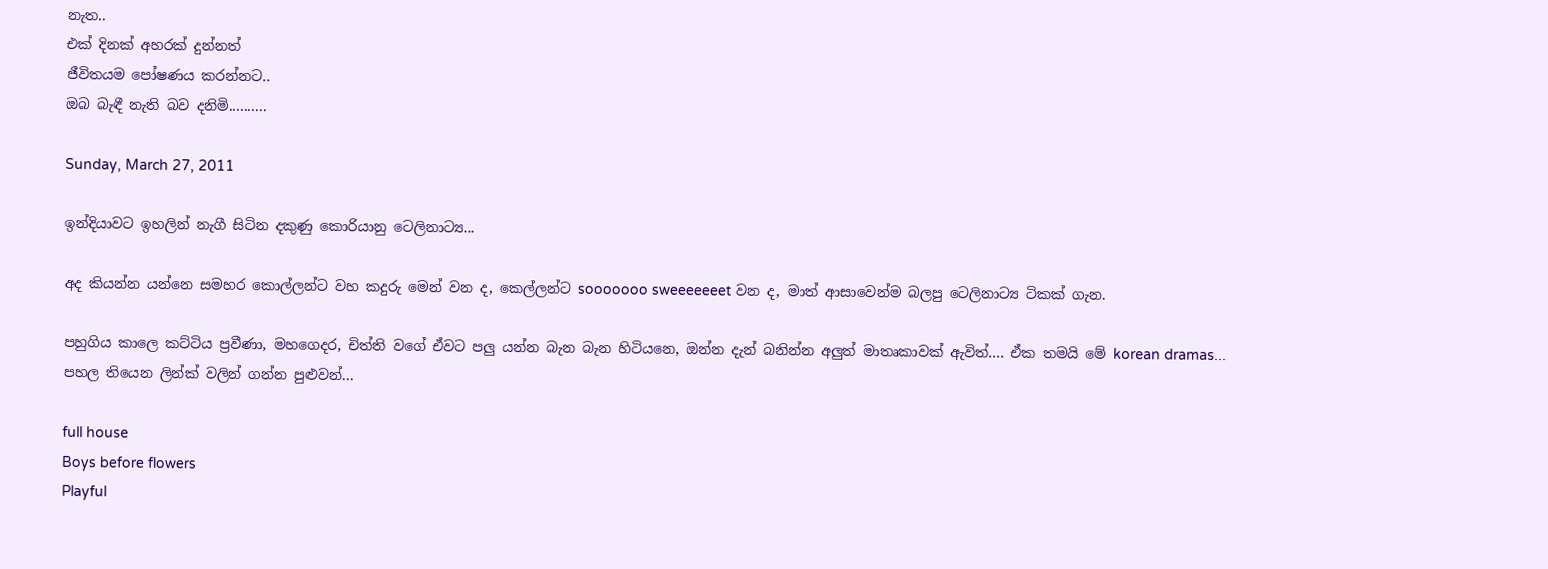නැත..
එක් දිනක් අහරක් දුන්නත්
ජීවිතයම පෝෂණය කරන්නට..
ඔබ බැඳී නැති බව දනිමි..........

Sunday, March 27, 2011

ඉන්දියාවට ඉහලින් නැගී සිටින දකුණු කොරියානු ටෙලිනාට්‍ය...

අද කියන්න යන්නෙ සමහර කොල්ලන්ට වහ කදුරු මෙන් වන ද, කෙල්ලන්ට sooooooo sweeeeeeet වන ද, මාත් ආසාවෙන්ම බලපු ටෙලිනාට්‍ය ටිකක් ගැන.

පහුගිය කාලෙ කට්ටිය ප්‍රවීණා, මහගෙදර, චිත්ති වගේ ඒවට පලු යන්න බැන බැන හිටියනෙ, ඔන්න දැන් බනින්න අලුත් මාතෘකාවක් ඇවිත්.... ඒක තමයි මේ korean dramas... පහල තියෙන ලින්ක් වලින් ගන්න පුළුවන්...

full house
Boys before flowers
Playful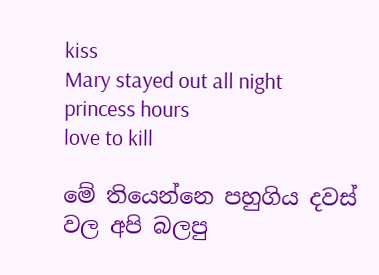kiss
Mary stayed out all night
princess hours
love to kill

මේ තියෙන්නෙ පහුගිය දවස් වල අපි බලපු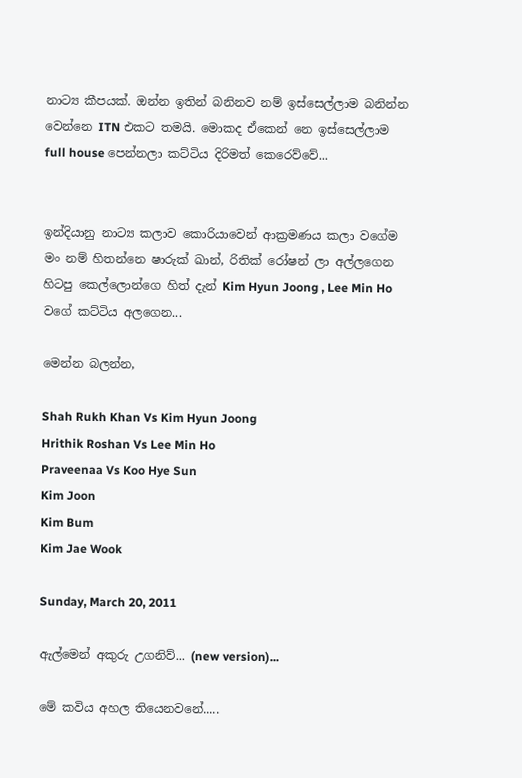නාට්‍ය කීපයක්. ඔන්න ඉතින් බනිනව නම් ඉස්සෙල්ලාම බනින්න වෙන්නෙ ITN එකට තමයි. මොකද ඒකෙන් නෙ ඉස්සෙල්ලාම full house පෙන්නලා කට්ටිය දිරිමත් කෙරෙව්වේ...


ඉන්දියානු නාට්‍ය කලාව කොරියාවෙන් ආක්‍රමණය කලා වගේම මං නම් හිතන්නෙ ෂාරුක් ඛාන්, රිතික් රෝෂන් ලා අල්ලගෙන හිටපු කෙල්ලොන්ගෙ හිත් දැන් Kim Hyun Joong , Lee Min Ho වගේ කට්ටිය අලගෙන...

මෙන්න බලන්න,

Shah Rukh Khan Vs Kim Hyun Joong
Hrithik Roshan Vs Lee Min Ho
Praveenaa Vs Koo Hye Sun
Kim Joon
Kim Bum
Kim Jae Wook

Sunday, March 20, 2011

ඇල්මෙන් අකුරු උගනිව්... (new version)...

මේ කවිය අහල තියෙනවනේ.....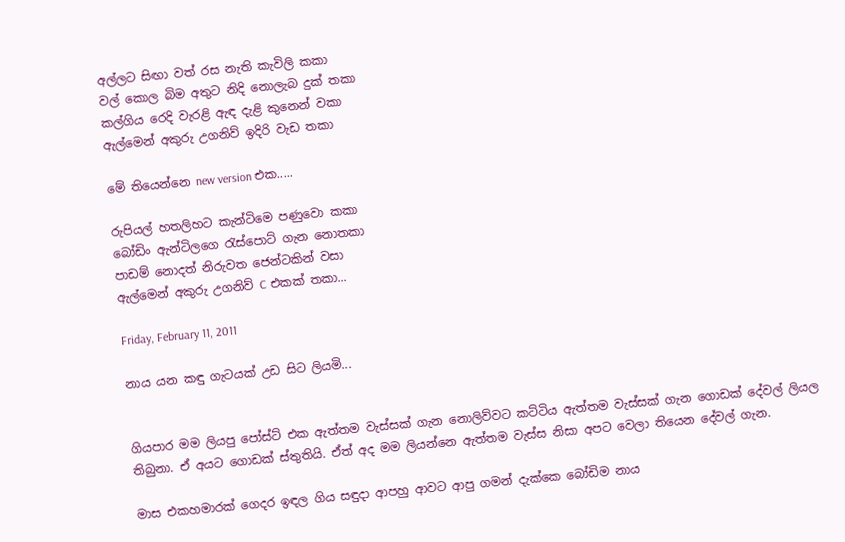අල්ලට සිඟා වත් රස නැති කැවිලි කකා
වල් කොල බිම අතුට නිදි නොලැබ දුක් තකා
කල්ගිය රෙදි වැරළි ඇඳ දැළි කුනෙන් වකා
ඇල්මෙන් අකුරු උගනිව් ඉදිරි වැඩ තකා

මේ තියෙන්නෙ new version එක.....

රුපියල් හතලිහට කැන්ටිමෙ පණුවො කකා
බෝඩිං ඇන්ටිලගෙ රැස්පොට් ගැන නොතකා
පාඩම් නොදත් නිරුවත ජෙන්ටකින් වසා
ඇල්මෙන් අකුරු උගනිව් C එකක් තකා...

Friday, February 11, 2011

නාය යන කඳු ගැටයක් උඩ සිට ලියමි...


ගියපාර මම ලියපු පෝස්ට් එක ඇත්තම වැස්සක් ගැන නොලිව්වට කට්ටිය ඇත්තම වැස්සක් ගැන ගොඩක් දේවල් ලියල තිබුනා. ඒ අයට ගොඩක් ස්තුතියි. ඒත් අද මම ලියන්නෙ ඇත්තම වැස්ස නිසා අපට වෙලා තියෙන දේවල් ගැන.

මාස එකහමාරක් ගෙදර ඉඳල ගිය සඳුදා ආපහු ආවට ආපු ගමන් දැක්කෙ බෝඩිම නාය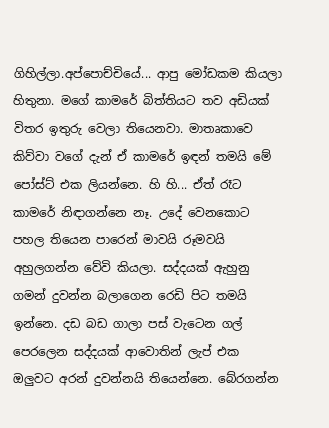ගිහිල්ලා.අප්පොච්චියේ... ආපු මෝඩකම කියලා හිතුනා. මගේ කාමරේ බිත්තියට තව අඩියක් විතර ඉතුරු වෙලා තියෙනවා. මාතෘකාවෙ කිව්වා වගේ දැන් ඒ කාමරේ ඉඳන් තමයි මේ පෝස්ට් එක ලියන්නෙ. හි හි... ඒත් රෑට කාමරේ නිඳාගන්නෙ නෑ. උදේ වෙනකොට පහල තියෙන පාරෙන් මාවයි රූමවයි අහුලගන්න වේවි කියලා. සද්දයක් ඇහුනු ගමන් දුවන්න බලාගෙන රෙඩි පිට තමයි ඉන්නෙ. දඩ බඩ ගාලා පස් වැටෙන ගල් පෙරලෙන සද්දයක් ආවොතින් ලැප් එක ඔලුවට අරන් දුවන්නයි තියෙන්නෙ. බේරගන්න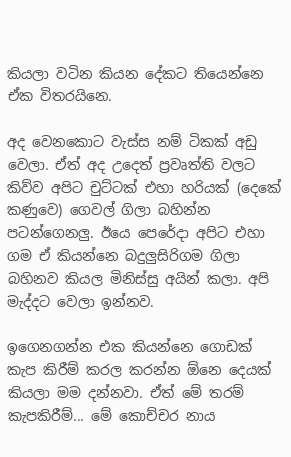කියලා වටින කියන දේකට තියෙන්නෙ ඒක විතරයිනෙ.

අද වෙනකොට වැස්ස නම් ටිකක් අඩු වෙලා. ඒත් අද උදෙත් ප්‍රවෘත්ති වලට කිව්ව අපිට චුට්ටක් එහා හරියක් (දෙකේ කණුවෙ) ගෙවල් ගිලා බහින්න පටන්ගෙනලු. ඊයෙ පෙරේදා අපිට එහා ගම ඒ කියන්නෙ බදුලුසිරිගම ගිලා බහිනව කියල මිනිස්සු අයින් කලා. අපි මැද්දට වෙලා ඉන්නව.

ඉගෙනගන්න එක කියන්නෙ ගොඩක් කැප කිරීම් කරල කරන්න ඕනෙ දෙයක් කියලා මම දන්නවා. ඒත් මේ තරම් කැපකිරීම්... මේ කොච්චර නාය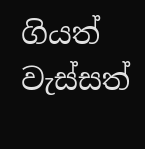ගියත් වැස්සත්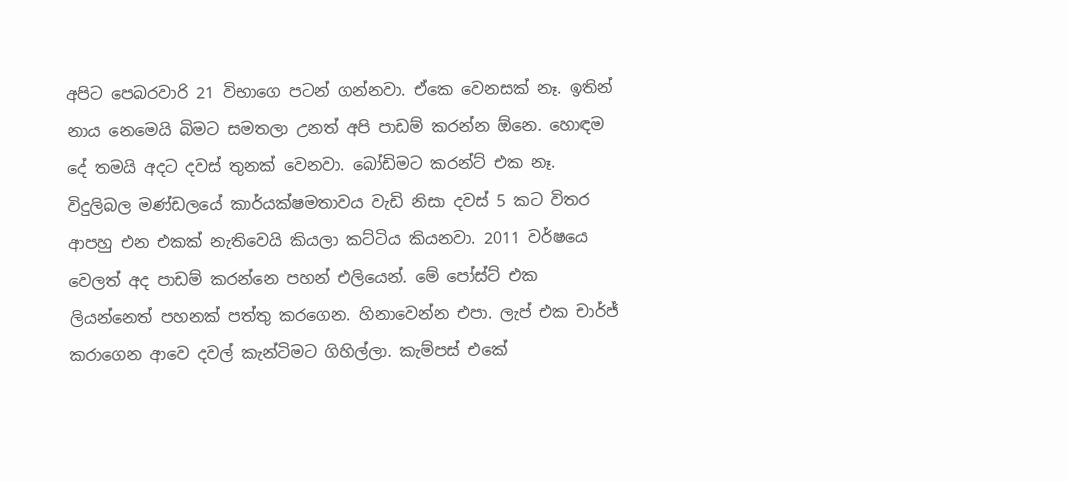අපිට පෙබරවාරි 21 විභාගෙ පටන් ගන්නවා. ඒකෙ වෙනසක් නෑ. ඉතින් නාය නෙමෙයි බිමට සමතලා උනත් අපි පාඩම් කරන්න ඕනෙ. හොඳම දේ තමයි අදට දවස් තුනක් වෙනවා. බෝඩිමට කරන්ට් එක නෑ. විදුලිබල මණ්ඩලයේ කාර්යක්ෂමතාවය වැඩි නිසා දවස් 5 කට විතර ආපහු එන එකක් නැතිවෙයි කියලා කට්ටිය කියනවා. 2011 වර්ෂයෙ වෙලත් අද පාඩම් කරන්නෙ පහන් එලියෙන්. මේ පෝස්ට් එක ලියන්නෙත් පහනක් පත්තු කරගෙන. හිනාවෙන්න එපා. ලැප් එක චාර්ජ් කරාගෙන ආවෙ දවල් කැන්ටිමට ගිහිල්ලා. කැම්පස් එකේ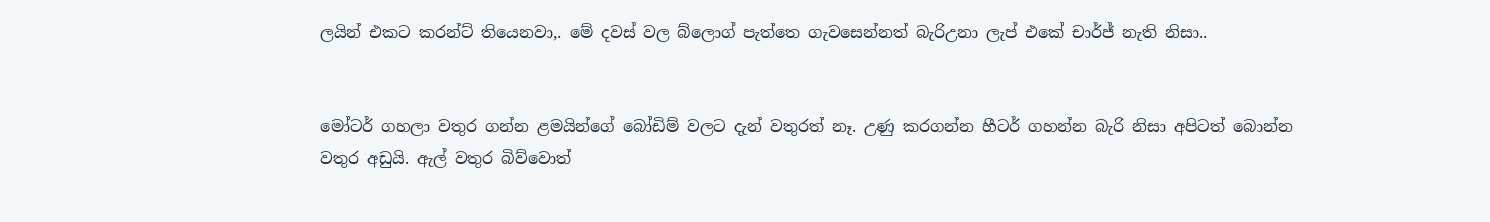ලයින් එකට කරන්ට් තියෙනවා,. මේ දවස් වල බ්ලොග් පැත්තෙ ගැවසෙන්නත් බැරිඋනා ලැප් එකේ චාර්ජ් නැති නිසා..


මෝටර් ගහලා වතුර ගන්න ළමයින්ගේ බෝඩිම් වලට දැන් වතුරත් නෑ. උණු කරගන්න හීටර් ගහන්න බැරි නිසා අපිටත් බොන්න වතුර අඩුයි. ඇල් වතුර බිව්වොත්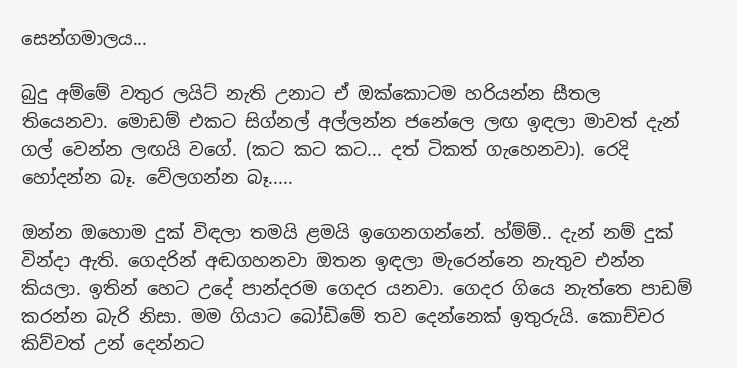සෙන්ගමාලය...

බුදු අම්මේ වතුර ලයිට් නැති උනාට ඒ ඔක්කොටම හරියන්න සීතල තියෙනවා. මොඩම් එකට සිග්නල් අල්ලන්න ජනේලෙ ලඟ ඉඳලා මාවත් දැන් ගල් වෙන්න ලඟයි වගේ. (කට කට කට... දත් ටිකත් ගැහෙනවා). රෙදි හෝදන්න බෑ. වේලගන්න බෑ.....

ඔන්න ඔහොම දුක් විඳලා තමයි ළමයි ඉගෙනගන්නේ. හ්ම්ම්.. දැන් නම් දුක් වින්දා ඇති. ගෙදරින් අඬගහනවා ඔතන ඉඳලා මැරෙන්නෙ නැතුව එන්න කියලා. ඉතින් හෙට උදේ පාන්දරම ගෙදර යනවා. ගෙදර ගියෙ නැත්තෙ පාඩම් කරන්න බැරි නිසා. මම ගියාට බෝඩිමේ තව දෙන්නෙක් ඉතුරුයි. කොච්චර කිව්වත් උන් දෙන්නට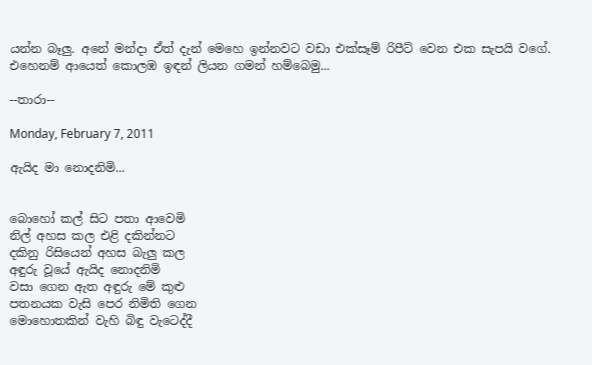යන්න බෑලු. අනේ මන්දා ඒත් දැන් මෙහෙ ඉන්නවට වඩා එක්සෑම් රිපීට් වෙන එක සැපයි වගේ. එහෙනම් ආයෙත් කොලඹ ඉඳන් ලියන ගමන් හම්බෙමු...

--තාරා--

Monday, February 7, 2011

ඇයිද මා නොදනිමි...


බොහෝ කල් සිට පතා ආවෙමි
නිල් අහස කල එළි දකින්නට
දකිනු රිසියෙන් අහස බැලු කල
අඳුරු වූයේ ඇයිද නොදනිමි
වසා ගෙන ඇත අඳුරු මේ කුළු
පතනයක වැසි පෙර නිමිති ගෙන
මොහොතකින් වැහි බිඳු වැටෙද්දී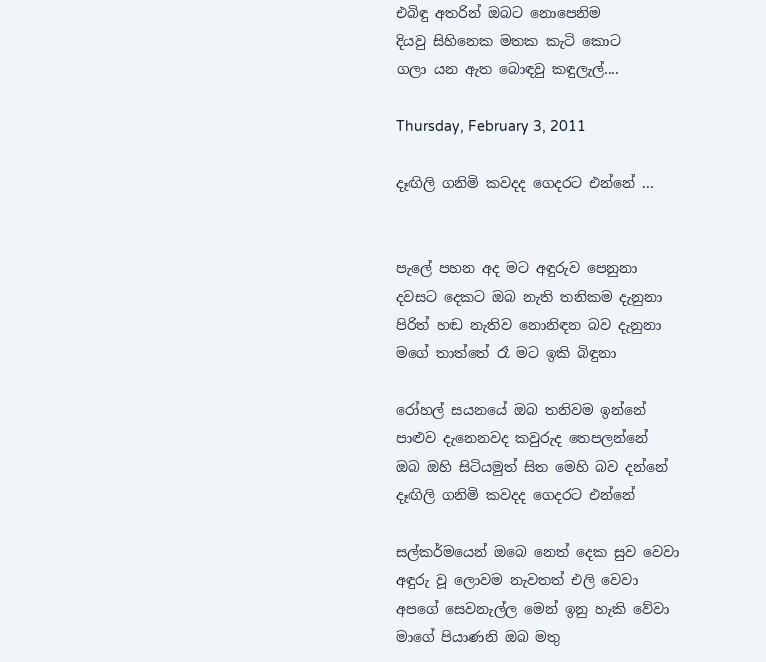එබිඳු අතරින් ඔබට නොපෙනිම
දියවු සිහිනෙක මතක කැටි කොට
ගලා යන ඇත බොඳවු කඳුලැල්....

Thursday, February 3, 2011

දෑඟිලි ගනිමි කවදද ගෙදරට එන්නේ ...


පැලේ පහන අද මට අඳුරුව පෙනුනා
දවසට දෙකට ඔබ නැති තනිකම දැනුනා
පිරිත් හඬ නැතිව නොනිඳන බව දැනුනා
මගේ තාත්තේ රෑ මට ඉකි බිඳුනා

රෝහල් සයනයේ ඔබ තනිවම ඉන්නේ
පාළුව දැනෙනවද කවුරුද තෙපලන්නේ
ඔබ ඔහි සිටියමුත් සිත මෙහි බව දන්නේ
දෑඟිලි ගනිමි කවදද ගෙදරට එන්නේ

සල්කර්මයෙන් ඔබෙ නෙත් දෙක සුව වෙවා
අඳුරු වූ ලොවම නැවතත් එලි වෙවා
අපගේ සෙවනැල්ල මෙන් ඉනු හැකි වේවා
මාගේ පියාණනි ඔබ මතු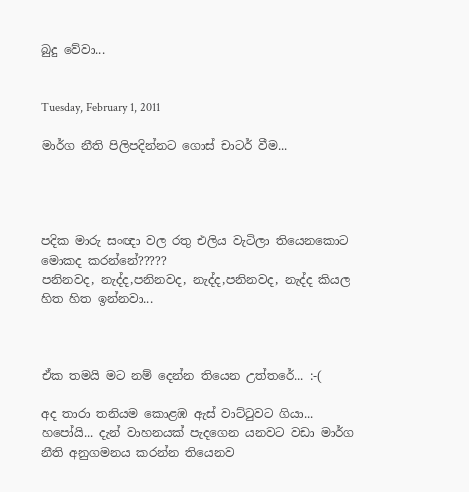බුදු වේවා...


Tuesday, February 1, 2011

මාර්ග නීති පිලිපදින්නට ගොස් චාටර් වීම...




පදික මාරු සංඥා වල රතු එලිය වැටිලා තියෙනකොට මොකද කරන්නේ?????
පනිනවද, නැද්ද,පනිනවද, නැද්ද,පනිනවද, නැද්ද කියල හිත හිත ඉන්නවා...



ඒක තමයි මට නම් දෙන්න තියෙන උත්තරේ... :-(

අද තාරා තනියම කොළඹ ඇස් වාට්ටුවට ගියා... හපෝයි... දැන් වාහනයක් පැදගෙන යනවට වඩා මාර්ග නීති අනුගමනය කරන්න තියෙනව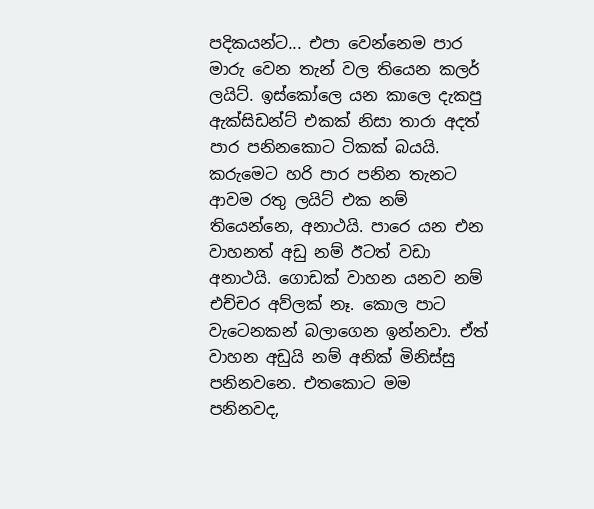පදිකයන්ට... එපා වෙන්නෙම පාර මාරු වෙන තැන් වල තියෙන කලර් ලයිට්. ඉස්කෝලෙ යන කාලෙ දැකපු ඇක්සිඩන්ට් එකක් නිසා තාරා අදත් පාර පනිනකොට ටිකක් බයයි. කරුමෙට හරි පාර පනින තැනට ආවම රතු ලයිට් එක නම් තියෙන්නෙ, අනාථයි. පාරෙ යන එන වාහනත් අඩු නම් ඊටත් වඩා අනාථයි. ගොඩක් වාහන යනව නම් එච්චර අව්ලක් නෑ. කොල පාට වැටෙනකන් බලාගෙන ඉන්නවා. ඒත් වාහන අඩුයි නම් අනික් මිනිස්සු පනිනවනෙ. එතකොට මම පනිනවද,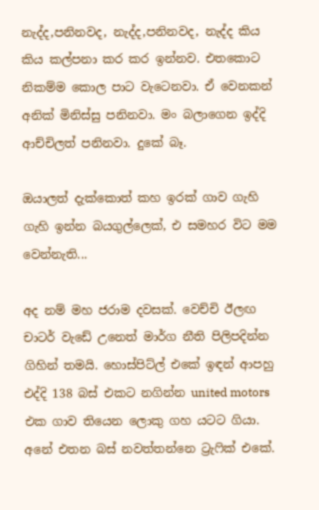නැද්ද,පනිනවද, නැද්ද,පනිනවද, නැද්ද කිය කිය කල්පනා කර කර ඉන්නව. එතකොට නිකම්ම කොල පාට වැටෙනවා. ඒ වෙනකන් අනික් මිනිස්සු පනිනවා. මං බලාගෙන ඉද්දි ආච්චිලත් පනිනවා. දුකේ බෑ.

ඔයාලත් දැක්කොත් කහ ඉරක් ගාව ගැහි ගැහි ඉන්න බයගුල්ලෙක්, එ සමහර විට මම වෙන්නැති...

අද නම් මහ ජරාම දවසක්. වෙච්චි ඊලඟ චාටර් වැඩේ උනෙත් මාර්ග නීති පිලිපදින්න ගිහින් තමයි. හොස්පිට්ල් එකේ ඉඳන් ආපහු එද්දි 138 බස් එකට නගින්න united motors එක ගාව තියෙන ලොකු ගහ යටට ගියා. අනේ එතන බස් නවත්තන්නෙ ට්‍රැෆික් එකේ.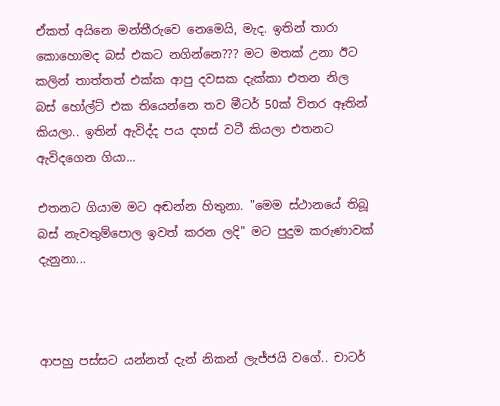ඒකත් අයිනෙ මන්තීරුවෙ නෙමෙයි, මැද. ඉතින් තාරා කොහොමද බස් එකට නගින්නෙ??? මට මතක් උනා ඊට කලින් තාත්තත් එක්ක ආපු දවසක දැක්කා එතන නිල බස් හෝල්ට් එක තියෙන්නෙ තව මීටර් 50ක් විතර ඈතින් කියලා.. ඉතින් ඇවිද්ද පය දහස් වටී කියලා එතනට ඇවිදගෙන ගියා...

එතනට ගියාම මට අඬන්න හිතුනා. "මෙම ස්ථානයේ තිබූ බස් නැවතුම්පොල ඉවත් කරන ලදි" මට පුදුම කරුණාවක් දැනුනා...



ආපහු පස්සට යන්නත් දැන් නිකන් ලැජ්ජයි වගේ.. චාටර්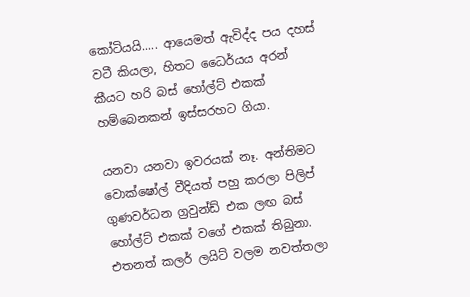කෝටියයි..... ආයෙමත් ඇවිද්ද පය දහස් වටී කියලා, හිතට ධෛර්යය අරන් කීයට හරි බස් හෝල්ට් එකක් හම්බෙනකන් ඉස්සරහට ගියා.

යනවා යනවා ඉවරයක් නෑ. අන්තිමට වොක්ෂෝල් වීදියත් පහු කරලා පිලිප් ගුණවර්ධන ග්‍රවුන්ඩ් එක ලඟ බස් හෝල්ට් එකක් වගේ එකක් තිබුනා. එතනත් කලර් ලයිට් වලම නවත්තලා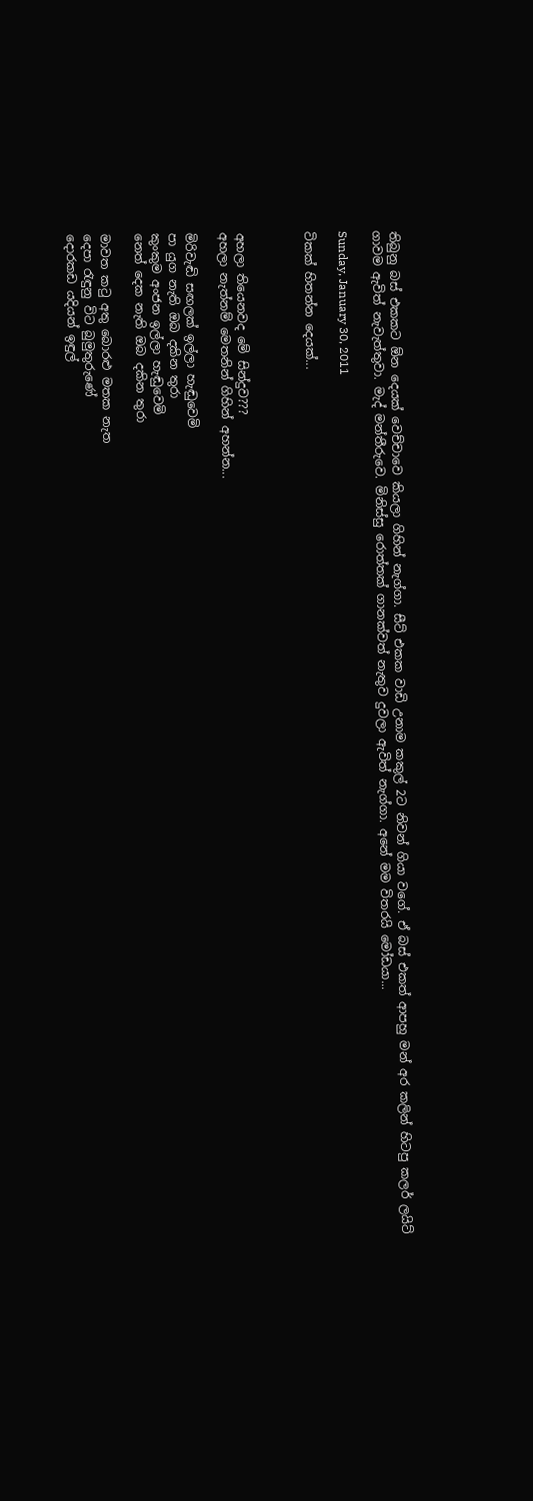තිබුනු බස් එකකට ඕන දෙයක් වෙච්චාවෙ කියලා ගිහින් නැග්ගා. සීට් එකක වාඩි උනාම කකුල් 2ට නිවන් ගියා වගේ. ඒ බස් එකත් ආපහු මන් අර කලින් හිටපු කලර් ලයිට් ගාවම ඇවිත් නැවැත්තුවා. මැද් මන්තීරුවෙ. මිනිස්සු රොත්තක් ගානක්වත් නැතුව දුවලා ඇවිත් නැග්ගා. අනේ මම විතරයි මෝඩයා...

Sunday, January 30, 2011

ටිකක් හිතන්න දෙයක්...



අහලා තියෙනවද මේ සින්දුව???
අහලා නැත්නම් මෙතනින් ගිහින් අහන්න...

මිරිවැඬි සඟලක් ඉල්ලා හැඬුවෙමි
පා යුග නැති ඔබ දකින තුරා
කුංකුම අංජන ඉල්ලා හැඬුවෙමි
නෙත් දෙක නැති ඔබ දකින තුරා

මාවත කටු අතු බොරළු මතක නැත
දෙපා රැඳුනු විට බුමුතුරුණේ
දොරකඩ යදියන් ඉඳුල්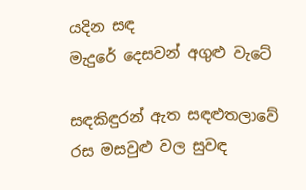යදින සඳ
මැදුරේ දෙසවන් අගුළු වැටේ

සඳකිඳුරන් ඇත සඳළුතලාවේ
රස මසවුළු වල සුවඳ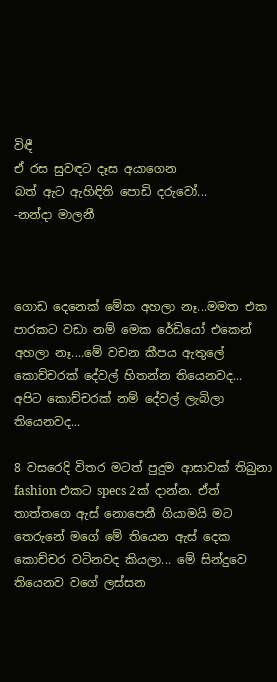විඳී
ඒ රස සුවඳට දෑස අයාගෙන
බත් ඇට ඇහිඳිති පොඩි දරුවෝ...
-නන්දා මාලනී



ගොඩ දෙනෙක් මේක අහලා නෑ...මමත එක පාරකට වඩා නම් මෙක රේඩියෝ එකෙන් අහලා නෑ....මේ වචන කීපය ඇතුලේ කොච්චරක් දේවල් හිතන්න තියෙනවද...
අපිට කොච්චරක් නම් දේවල් ලැබිලා තියෙනවද...

8 වසරෙදි විතර මටත් පුදුම ආසාවක් තිබුනා fashion එකට specs 2ක් දාන්න. ඒත් තාත්තගෙ ඇස් නොපෙනී ගියාමයි මට තෙරුනේ මගේ මේ තියෙන ඇස් දෙක කොච්චර වටිනවද කියලා... මේ සින්දුවෙ තියෙනව වගේ ලස්සන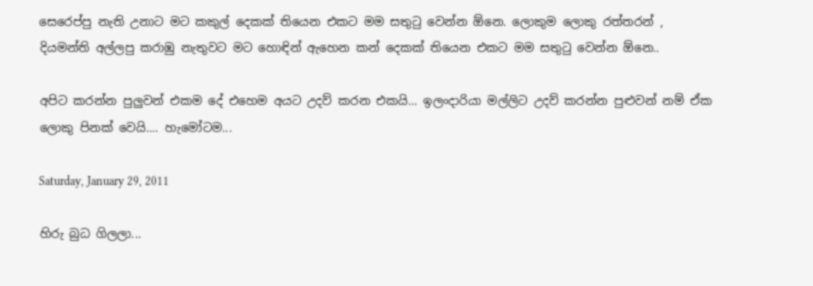සෙරෙප්පු නැති උනාට මට කකුල් දෙකක් තියෙන එකට මම සතුටු වෙන්න ඕනෙ. ලොකුම ලොකු රත්තරන් , දියමන්ති අල්ලපු කරාඹු නැතුවට මට හොඳින් ඇහෙන කන් දෙකක් තියෙන එකට මම සතුටු වෙන්න ඕනෙ..

අපිට කරන්න පුලුවන් එකම දේ එහෙම අයට උදව් කරන එකයි... ඉලංදාරියා මල්ලිට උදව් කරන්න පුළුවන් නම් ඒක ලොකු පිනක් වෙයි.... හැමෝටම...

Saturday, January 29, 2011

හිරු බුධ ගිලලා...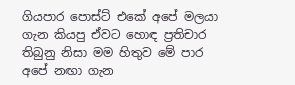ගියපාර පොස්ට් එකේ අපේ මලයා ගැන කියපු ඒවට හොඳ ප්‍රතිචාර තිබුනු නිසා මම හිතුව මේ පාර අපේ නඟා ගැන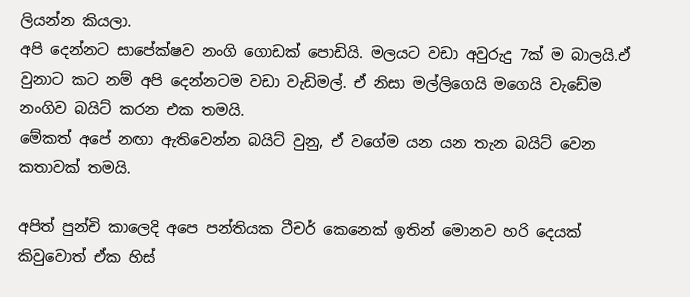ලියන්න කියලා.
අපි දෙන්නට සාපේක්ෂව නංගි ගොඩක් පොඩියි. මලයට වඩා අවුරුදු 7ක් ම බාලයි.ඒ වුනාට කට නම් අපි දෙන්නටම වඩා වැඩිමල්. ඒ නිසා මල්ලිගෙයි මගෙයි වැඩේම නංගිව බයිට් කරන එක තමයි.
මේකත් අපේ නඟා ඇතිවෙන්න බයිට් වුනු, ඒ වගේම යන යන තැන බයිට් වෙන කතාවක් තමයි.

අපිත් පුන්චි කාලෙදි අපෙ පන්තියක ටීචර් කෙනෙක් ඉතින් මොනව හරි දෙයක් කිවුවොත් ඒක හිස්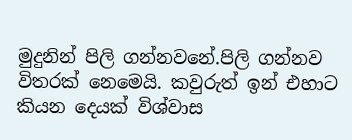මුදුනින් පිලි ගන්නවනේ.පිලි ගන්නව විතරක් නෙමෙයි. කවුරුත් ඉන් එහාට කියන දෙයක් විශ්වාස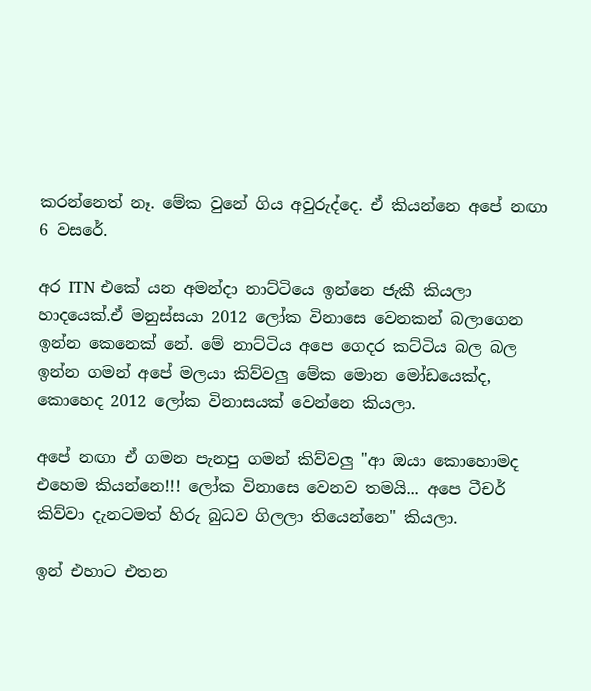කරන්නෙත් නෑ. මේක වුනේ ගිය අවුරුද්දෙ. ඒ කියන්නෙ අපේ නඟා 6 වසරේ.

අර ITN එකේ යන අමන්දා නාට්ටියෙ ඉන්නෙ ජැකී කියලා හාදයෙක්.ඒ මනුස්සයා 2012 ලෝක විනාසෙ වෙනකන් බලාගෙන ඉන්න කෙනෙක් නේ. මේ නාට්ටිය අපෙ ගෙදර කට්ටිය බල බල ඉන්න ගමන් අපේ මලයා කිව්වලු මේක මොන මෝඩයෙක්ද, කොහෙද 2012 ලෝක විනාසයක් වෙන්නෙ කියලා.

අපේ නඟා ඒ ගමන පැනපු ගමන් කිව්වලු "ආ ඔයා කොහොමද එහෙම කියන්නෙ!!! ලෝක විනාසෙ වෙනව තමයි... අපෙ ටීචර් කිව්වා දැනටමත් හිරු බුධව ගිලලා තියෙන්නෙ" කියලා.

ඉන් එහාට එතන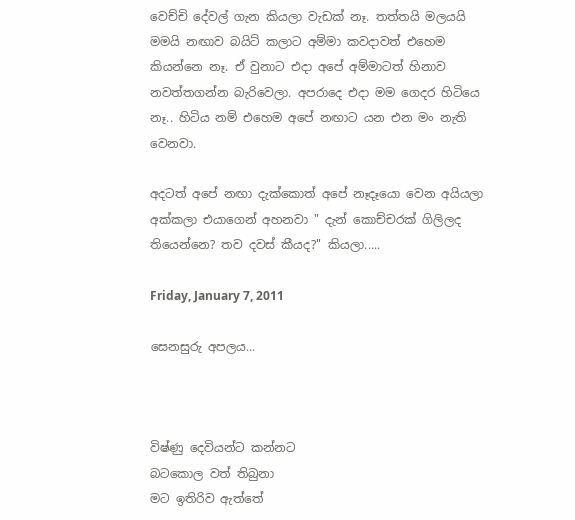වෙච්චි දේවල් ගැන කියලා වැඩක් නෑ. තත්තයි මලයයි මමයි නඟාව බයිට් කලාට අම්මා කවදාවත් එහෙම කියන්නෙ නෑ. ඒ වුනාට එදා අපේ අම්මාටත් හිනාව නවත්තගන්න බැරිවෙලා. අපරාදෙ එදා මම ගෙදර හිටියෙ නෑ.. හිටිය නම් එහෙම අපේ නඟාට යන එන මං නැති වෙනවා.

අදටත් අපේ නඟා දැක්කොත් අපේ නෑදෑයො වෙන අයියලා අක්කලා එයාගෙන් අහනවා " දැන් කොච්චරක් ගිලිලද තියෙන්නෙ? තව දවස් කීයද?" කියලා.....

Friday, January 7, 2011

සෙනසුරු අපලය...



විෂ්ණු දෙවියන්ට කන්නට
බටකොල වත් තිබුනා
මට ඉතිරිව ඇත්තේ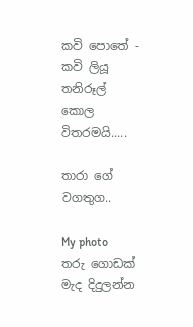කවි පොතේ - කවි ලියූ
තනිරූල් කොල විතරමයි.....

තාරා ගේ වගතුග..

My photo
තරු ගොඩක් මැද දිදුලන්න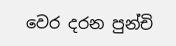වෙර දරන පුන්චි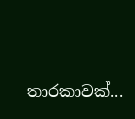තාරකාවක්...